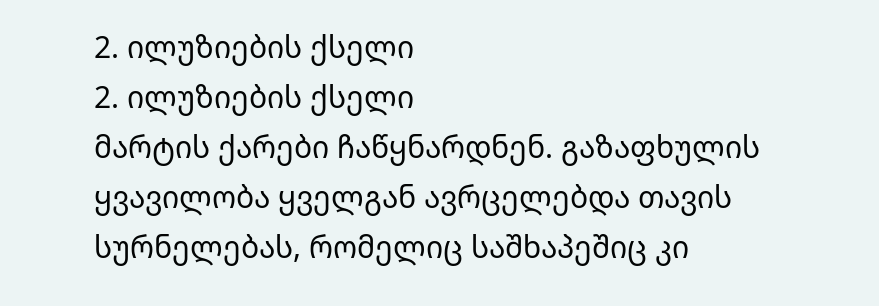2. ილუზიების ქსელი
2. ილუზიების ქსელი
მარტის ქარები ჩაწყნარდნენ. გაზაფხულის ყვავილობა ყველგან ავრცელებდა თავის სურნელებას, რომელიც საშხაპეშიც კი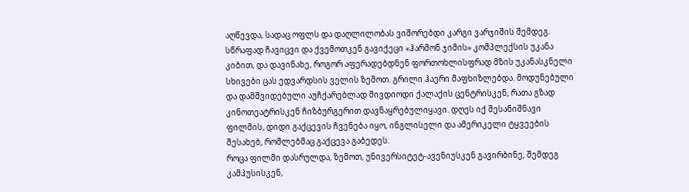აღწევდა, სადაც ოფლს და დაღლილობას ვიშორებდი კარგი ვარჯიშის შემდეგ.
სწრაფად ჩავიცვი და ქვემოთკენ გავიქეცი «ჰარმონ ჯიმის» კომპლექსის უკანა კიბით, და დავინახე, როგორ აფერადებდნენ ფორთოხლისფრად მზის უკანასკნელი სხივები ცას ედვარდსის ველის ზემოთ. გრილი ჰაერი მაფხიზლებდა. მოდუნებული და დამშვიდებული აუჩქარებლად მივდიოდი ქალაქის ცენტრისკენ, რათა გზად კინოთეატრისკენ ჩიზბურგერით დავნაყრებულიყავი. დღეს იქ შესანიშნავი ფილმის, დიდი გაქცევის ჩვენება იყო, ინგლისელი და ამერიკელი ტყვეების შესახებ, რომლებმაც გაქცევა გაბედეს.
როცა ფილმი დასრულდა, ზემოთ, უნივერსიტეტ-ავენიუსკენ გავირბინე, შემდეგ კამპუსისკენ,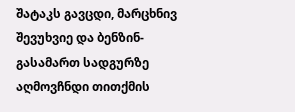შატაკს გავცდი, მარცხნივ შევუხვიე და ბენზინ-გასამართ სადგურზე აღმოვჩნდი თითქმის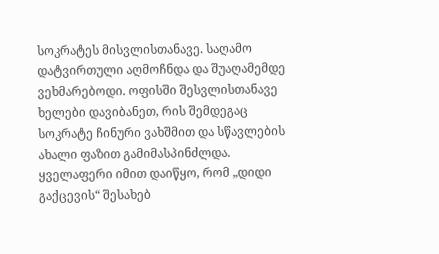სოკრატეს მისვლისთანავე. საღამო დატვირთული აღმოჩნდა და შუაღამემდე ვეხმარებოდი. ოფისში შესვლისთანავე ხელები დავიბანეთ, რის შემდეგაც სოკრატე ჩინური ვახშმით და სწავლების ახალი ფაზით გამიმასპინძლდა.
ყველაფერი იმით დაიწყო, რომ „დიდი გაქცევის“ შესახებ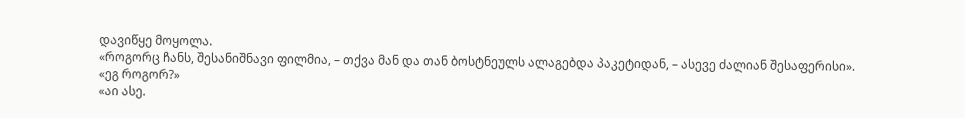დავიწყე მოყოლა.
«როგორც ჩანს, შესანიშნავი ფილმია, – თქვა მან და თან ბოსტნეულს ალაგებდა პაკეტიდან, – ასევე ძალიან შესაფერისი».
«ეგ როგორ?»
«აი ასე.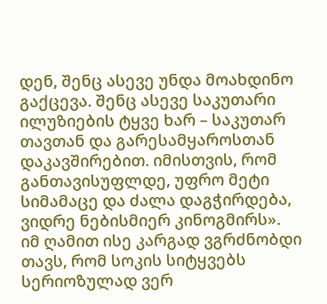დენ, შენც ასევე უნდა მოახდინო გაქცევა. შენც ასევე საკუთარი ილუზიების ტყვე ხარ – საკუთარ თავთან და გარესამყაროსთან დაკავშირებით. იმისთვის, რომ განთავისუფლდე, უფრო მეტი სიმამაცე და ძალა დაგჭირდება, ვიდრე ნებისმიერ კინოგმირს».
იმ ღამით ისე კარგად ვგრძნობდი თავს, რომ სოკის სიტყვებს სერიოზულად ვერ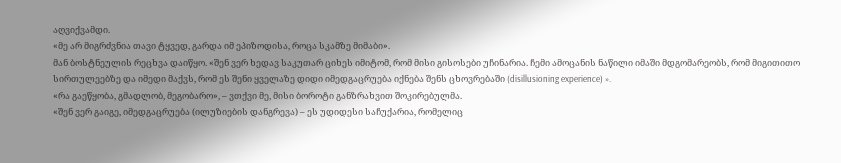აღვიქვამდი.
«მე არ მიგრძვნია თავი ტყვედ, გარდა იმ ეპიზოდისა, როცა სკამზე მიმაბი».
მან ბოსტნეულის რეცხვა დაიწყო. «შენ ვერ ხედავ საკუთარ ციხეს იმიტომ, რომ მისი გისოსები უჩინარია. ჩემი ამოცანის ნაწილი იმაში მდგომარეობს, რომ მიგითითო სირთულეებზე და იმედი მაქვს, რომ ეს შენი ყველაზე დიდი იმედგაცრუება იქნება შენს ცხოვრებაში (disillusioning experience) ».
«რა გაეწყობა, გმადლობ, მეგობარო», – ვთქვი მე, მისი ბოროტი განზრახვით შოკირებულმა.
«შენ ვერ გაიგე, იმედგაცრუება (ილუზიების დანგრევა) – ეს უდიდესი საჩუქარია, რომელიც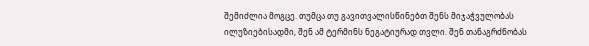შემიძლია მოგცე. თუმცა თუ გავითვალისწინებთ შენს მიჯაჭვულობას ილუზიებისადმი, შენ ამ ტერმინს ნეგატიურად თვლი. შენ თანაგრძნობას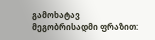გამოხატავ მეგობრისადმი ფრაზით: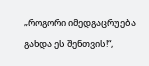„როგორი იმედგაცრუება გახდა ეს შენთვის!“,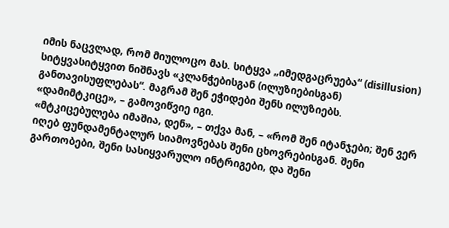იმის ნაცვლად, რომ მიულოცო მას. სიტყვა „იმედგაცრუება“ (disillusion) სიტყვასიტყვით ნიშნავს «კლანჭებისგან (ილუზიებისგან) განთავისუფლებას“. მაგრამ შენ ეჭიდები შენს ილუზიებს.
«დამიმტკიცე», – გამოვიწვიე იგი.
«მტკიცებულება იმაშია, დენ», – თქვა მან, – «რომ შენ იტანჯები; შენ ვერ იღებ ფუნდამენტალურ სიამოვნებას შენი ცხოვრებისგან. შენი გართობები, შენი სასიყვარულო ინტრიგები, და შენი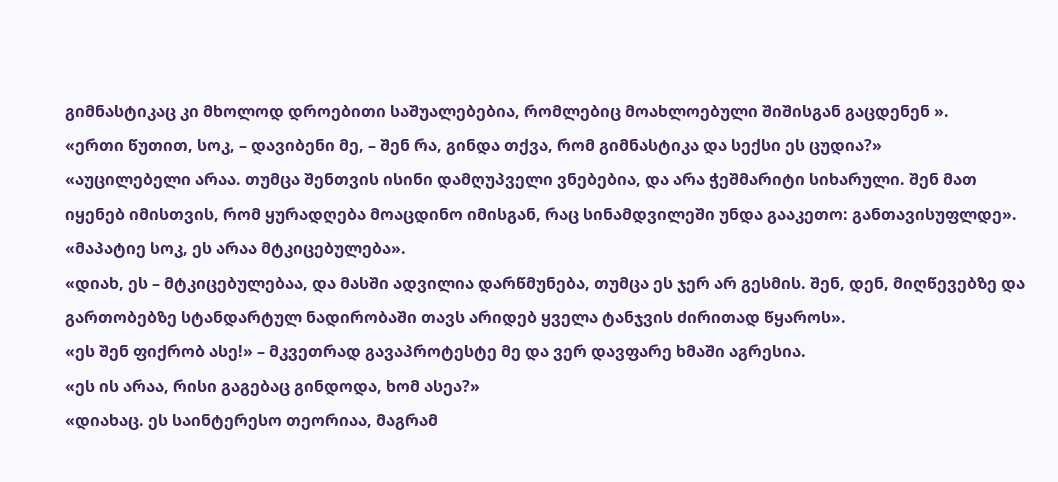გიმნასტიკაც კი მხოლოდ დროებითი საშუალებებია, რომლებიც მოახლოებული შიშისგან გაცდენენ ».
«ერთი წუთით, სოკ, – დავიბენი მე, – შენ რა, გინდა თქვა, რომ გიმნასტიკა და სექსი ეს ცუდია?»
«აუცილებელი არაა. თუმცა შენთვის ისინი დამღუპველი ვნებებია, და არა ჭეშმარიტი სიხარული. შენ მათ იყენებ იმისთვის, რომ ყურადღება მოაცდინო იმისგან, რაც სინამდვილეში უნდა გააკეთო: განთავისუფლდე».
«მაპატიე სოკ, ეს არაა მტკიცებულება».
«დიახ, ეს – მტკიცებულებაა, და მასში ადვილია დარწმუნება, თუმცა ეს ჯერ არ გესმის. შენ, დენ, მიღწევებზე და გართობებზე სტანდარტულ ნადირობაში თავს არიდებ ყველა ტანჯვის ძირითად წყაროს».
«ეს შენ ფიქრობ ასე!» – მკვეთრად გავაპროტესტე მე და ვერ დავფარე ხმაში აგრესია.
«ეს ის არაა, რისი გაგებაც გინდოდა, ხომ ასეა?»
«დიახაც. ეს საინტერესო თეორიაა, მაგრამ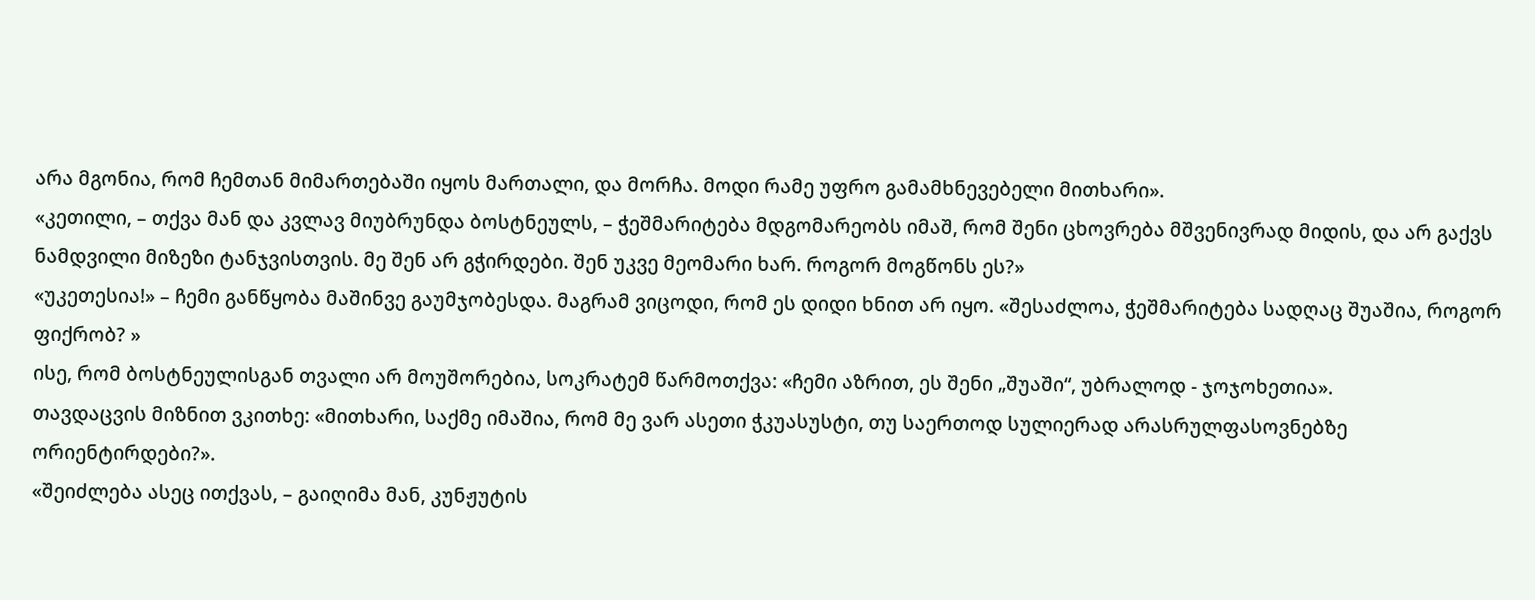არა მგონია, რომ ჩემთან მიმართებაში იყოს მართალი, და მორჩა. მოდი რამე უფრო გამამხნევებელი მითხარი».
«კეთილი, – თქვა მან და კვლავ მიუბრუნდა ბოსტნეულს, – ჭეშმარიტება მდგომარეობს იმაშ, რომ შენი ცხოვრება მშვენივრად მიდის, და არ გაქვს ნამდვილი მიზეზი ტანჯვისთვის. მე შენ არ გჭირდები. შენ უკვე მეომარი ხარ. როგორ მოგწონს ეს?»
«უკეთესია!» – ჩემი განწყობა მაშინვე გაუმჯობესდა. მაგრამ ვიცოდი, რომ ეს დიდი ხნით არ იყო. «შესაძლოა, ჭეშმარიტება სადღაც შუაშია, როგორ ფიქრობ? »
ისე, რომ ბოსტნეულისგან თვალი არ მოუშორებია, სოკრატემ წარმოთქვა: «ჩემი აზრით, ეს შენი „შუაში“, უბრალოდ - ჯოჯოხეთია».
თავდაცვის მიზნით ვკითხე: «მითხარი, საქმე იმაშია, რომ მე ვარ ასეთი ჭკუასუსტი, თუ საერთოდ სულიერად არასრულფასოვნებზე ორიენტირდები?».
«შეიძლება ასეც ითქვას, – გაიღიმა მან, კუნჟუტის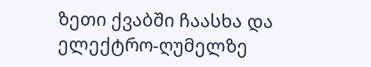ზეთი ქვაბში ჩაასხა და ელექტრო-ღუმელზე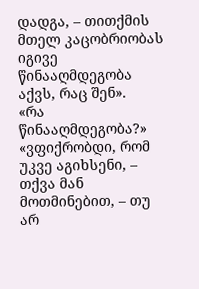დადგა, – თითქმის მთელ კაცობრიობას იგივე წინააღმდეგობა აქვს, რაც შენ».
«რა წინააღმდეგობა?»
«ვფიქრობდი, რომ უკვე აგიხსენი, – თქვა მან მოთმინებით, – თუ არ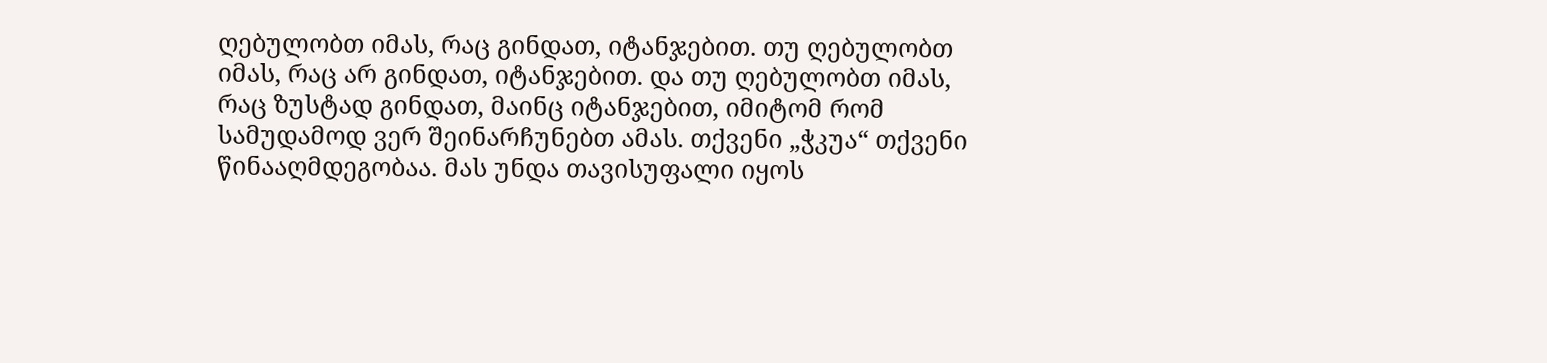ღებულობთ იმას, რაც გინდათ, იტანჯებით. თუ ღებულობთ იმას, რაც არ გინდათ, იტანჯებით. და თუ ღებულობთ იმას, რაც ზუსტად გინდათ, მაინც იტანჯებით, იმიტომ რომ სამუდამოდ ვერ შეინარჩუნებთ ამას. თქვენი „ჭკუა“ თქვენი წინააღმდეგობაა. მას უნდა თავისუფალი იყოს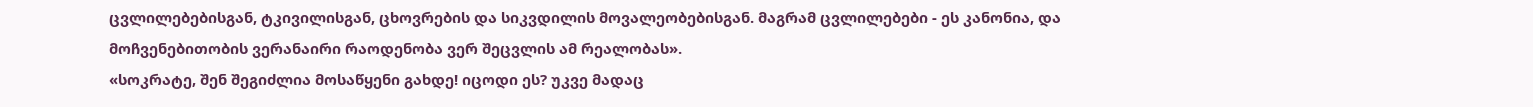ცვლილებებისგან, ტკივილისგან, ცხოვრების და სიკვდილის მოვალეობებისგან. მაგრამ ცვლილებები - ეს კანონია, და მოჩვენებითობის ვერანაირი რაოდენობა ვერ შეცვლის ამ რეალობას».
«სოკრატე, შენ შეგიძლია მოსაწყენი გახდე! იცოდი ეს? უკვე მადაც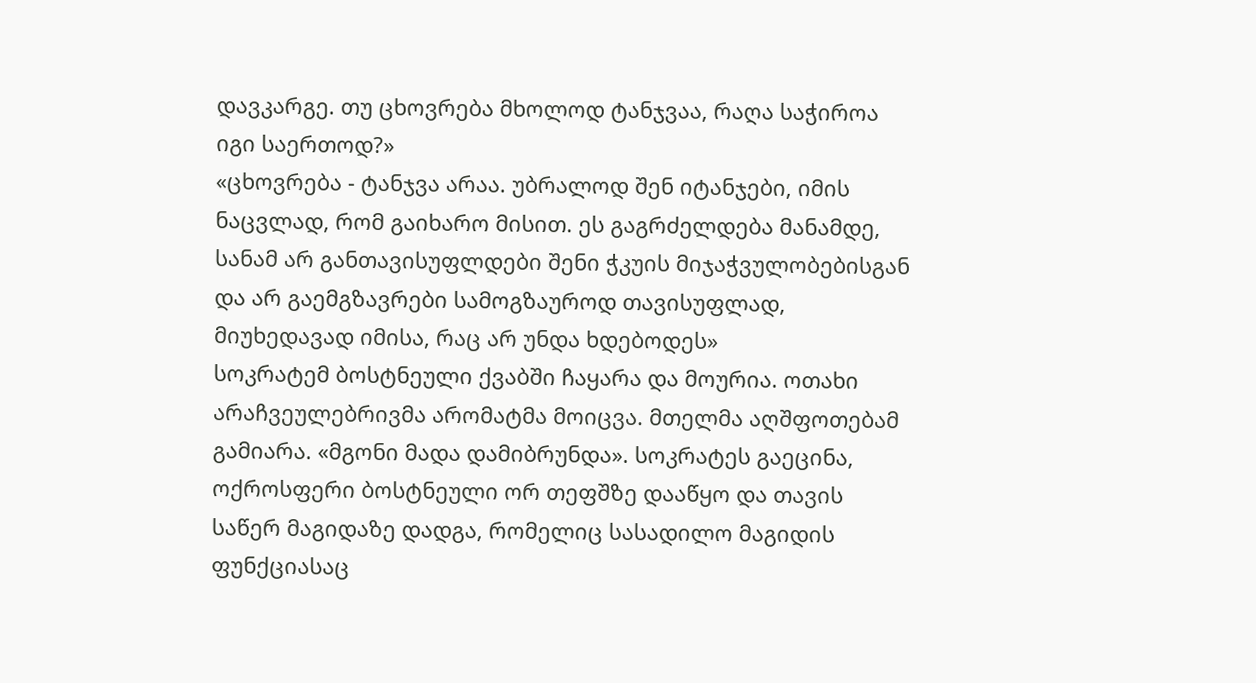დავკარგე. თუ ცხოვრება მხოლოდ ტანჯვაა, რაღა საჭიროა იგი საერთოდ?»
«ცხოვრება - ტანჯვა არაა. უბრალოდ შენ იტანჯები, იმის ნაცვლად, რომ გაიხარო მისით. ეს გაგრძელდება მანამდე, სანამ არ განთავისუფლდები შენი ჭკუის მიჯაჭვულობებისგან და არ გაემგზავრები სამოგზაუროდ თავისუფლად, მიუხედავად იმისა, რაც არ უნდა ხდებოდეს»
სოკრატემ ბოსტნეული ქვაბში ჩაყარა და მოურია. ოთახი არაჩვეულებრივმა არომატმა მოიცვა. მთელმა აღშფოთებამ გამიარა. «მგონი მადა დამიბრუნდა». სოკრატეს გაეცინა, ოქროსფერი ბოსტნეული ორ თეფშზე დააწყო და თავის საწერ მაგიდაზე დადგა, რომელიც სასადილო მაგიდის ფუნქციასაც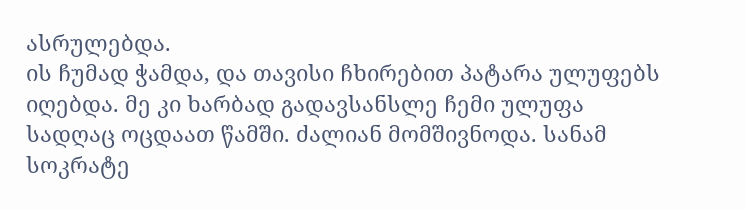ასრულებდა.
ის ჩუმად ჭამდა, და თავისი ჩხირებით პატარა ულუფებს იღებდა. მე კი ხარბად გადავსანსლე ჩემი ულუფა სადღაც ოცდაათ წამში. ძალიან მომშივნოდა. სანამ სოკრატე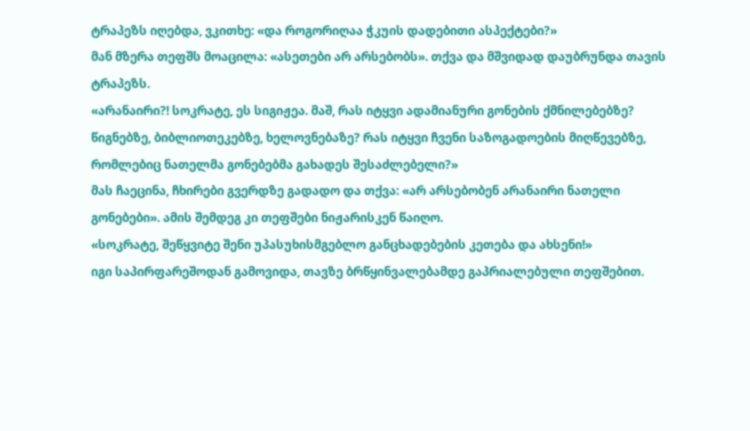ტრაპეზს იღებდა, ვკითხე: «და როგორიღაა ჭკუის დადებითი ასპექტები?»
მან მზერა თეფშს მოაცილა: «ასეთები არ არსებობს». თქვა და მშვიდად დაუბრუნდა თავის ტრაპეზს.
«არანაირი?! სოკრატე, ეს სიგიჟეა. მაშ, რას იტყვი ადამიანური გონების ქმნილებებზე? წიგნებზე, ბიბლიოთეკებზე, ხელოვნებაზე? რას იტყვი ჩვენი საზოგადოების მიღწევებზე, რომლებიც ნათელმა გონებებმა გახადეს შესაძლებელი?»
მას ჩაეცინა, ჩხირები გვერდზე გადადო და თქვა: «არ არსებობენ არანაირი ნათელი გონებები». ამის შემდეგ კი თეფშები ნიჟარისკენ წაიღო.
«სოკრატე, შეწყვიტე შენი უპასუხისმგებლო განცხადებების კეთება და ახსენი!»
იგი საპირფარეშოდან გამოვიდა, თავზე ბრწყინვალებამდე გაპრიალებული თეფშებით.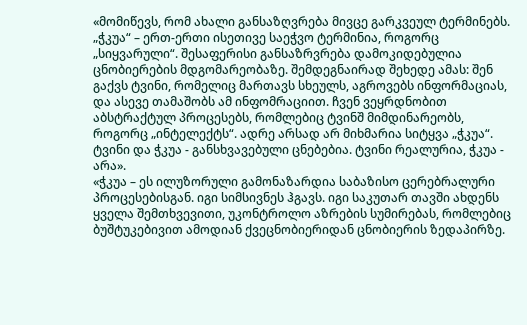«მომიწევს, რომ ახალი განსაზღვრება მივცე გარკვეულ ტერმინებს. „ჭკუა“ – ერთ-ერთი ისეთივე საეჭვო ტერმინია, როგორც „სიყვარული“. შესაფერისი განსაზრვრება დამოკიდებულია ცნობიერების მდგომარეობაზე. შემდეგნაირად შეხედე ამას: შენ გაქვს ტვინი, რომელიც მართავს სხეულს, აგროვებს ინფორმაციას, და ასევე თამაშობს ამ ინფომრაციით. ჩვენ ვეყრდნობით აბსტრაქტულ პროცესებს, რომლებიც ტვინშ მიმდინარეობს, როგორც „ინტელექტს“. ადრე არსად არ მიხმარია სიტყვა „ჭკუა“. ტვინი და ჭკუა - განსხვავებული ცნებებია. ტვინი რეალურია, ჭკუა - არა».
«ჭკუა – ეს ილუზორული გამონაზარდია საბაზისო ცერებრალური პროცესებისგან. იგი სიმსივნეს ჰგავს. იგი საკუთარ თავში ახდენს ყველა შემთხვევითი, უკონტროლო აზრების სუმირებას, რომლებიც ბუშტუკებივით ამოდიან ქვეცნობიერიდან ცნობიერის ზედაპირზე.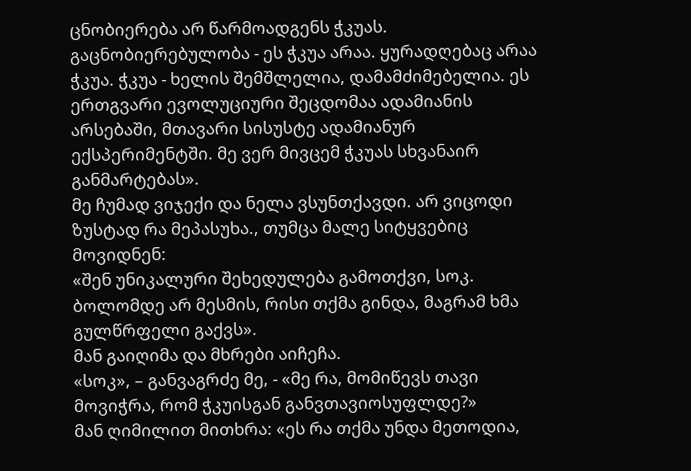ცნობიერება არ წარმოადგენს ჭკუას. გაცნობიერებულობა - ეს ჭკუა არაა. ყურადღებაც არაა ჭკუა. ჭკუა - ხელის შემშლელია, დამამძიმებელია. ეს ერთგვარი ევოლუციური შეცდომაა ადამიანის არსებაში, მთავარი სისუსტე ადამიანურ ექსპერიმენტში. მე ვერ მივცემ ჭკუას სხვანაირ განმარტებას».
მე ჩუმად ვიჯექი და ნელა ვსუნთქავდი. არ ვიცოდი ზუსტად რა მეპასუხა., თუმცა მალე სიტყვებიც მოვიდნენ:
«შენ უნიკალური შეხედულება გამოთქვი, სოკ. ბოლომდე არ მესმის, რისი თქმა გინდა, მაგრამ ხმა გულწრფელი გაქვს».
მან გაიღიმა და მხრები აიჩეჩა.
«სოკ», – განვაგრძე მე, - «მე რა, მომიწევს თავი მოვიჭრა, რომ ჭკუისგან განვთავიოსუფლდე?»
მან ღიმილით მითხრა: «ეს რა თქმა უნდა მეთოდია,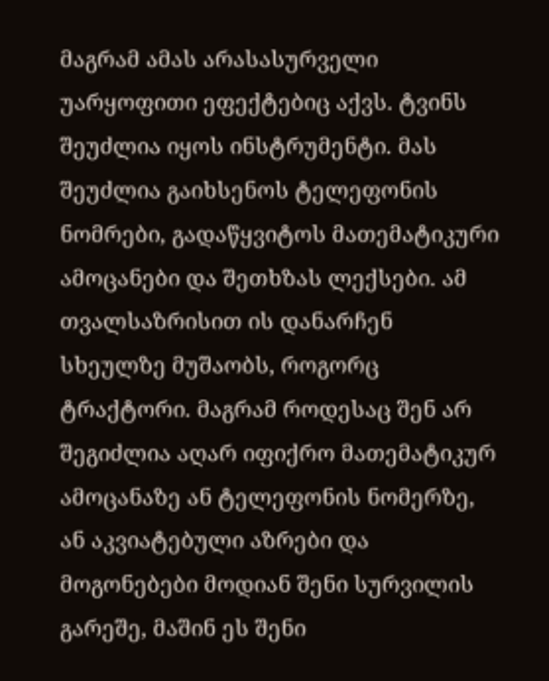მაგრამ ამას არასასურველი უარყოფითი ეფექტებიც აქვს. ტვინს შეუძლია იყოს ინსტრუმენტი. მას შეუძლია გაიხსენოს ტელეფონის ნომრები, გადაწყვიტოს მათემატიკური ამოცანები და შეთხზას ლექსები. ამ თვალსაზრისით ის დანარჩენ სხეულზე მუშაობს, როგორც ტრაქტორი. მაგრამ როდესაც შენ არ შეგიძლია აღარ იფიქრო მათემატიკურ ამოცანაზე ან ტელეფონის ნომერზე, ან აკვიატებული აზრები და მოგონებები მოდიან შენი სურვილის გარეშე, მაშინ ეს შენი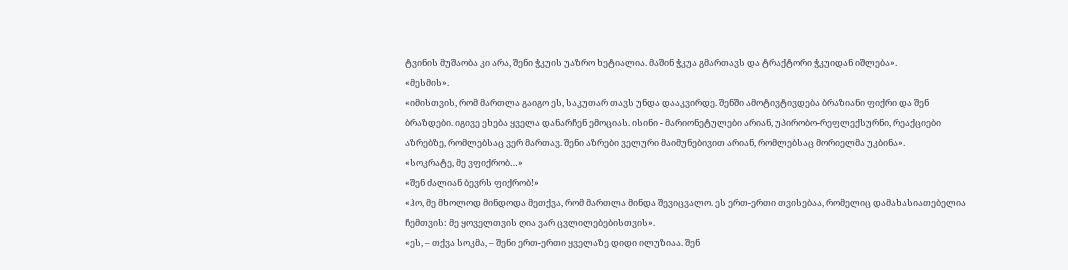ტვინის მუშაობა კი არა, შენი ჭკუის უაზრო ხეტიალია. მაშინ ჭკუა გმართავს და ტრაქტორი ჭკუიდან იშლება».
«მესმის».
«იმისთვის, რომ მართლა გაიგო ეს, საკუთარ თავს უნდა დააკვირდე. შენში ამოტივტივდება ბრაზიანი ფიქრი და შენ ბრაზდები. იგივე ეხება ყველა დანარჩენ ემოციას. ისინი - მარიონეტულები არიან, უპირობო-რეფლექსურნი, რეაქციები აზრებზე, რომლებსაც ვერ მართავ. შენი აზრები ველური მაიმუნებივით არიან, რომლებსაც მორიელმა უკბინა».
«სოკრატე, მე ვფიქრობ…»
«შენ ძალიან ბევრს ფიქრობ!»
«ჰო, მე მხოლოდ მინდოდა მეთქვა, რომ მართლა მინდა შევიცვალო. ეს ერთ-ერთი თვისებაა, რომელიც დამახასიათებელია ჩემთვის: მე ყოველთვის ღია ვარ ცვლილებებისთვის».
«ეს, – თქვა სოკმა, – შენი ერთ-ერთი ყველაზე დიდი ილუზიაა. შენ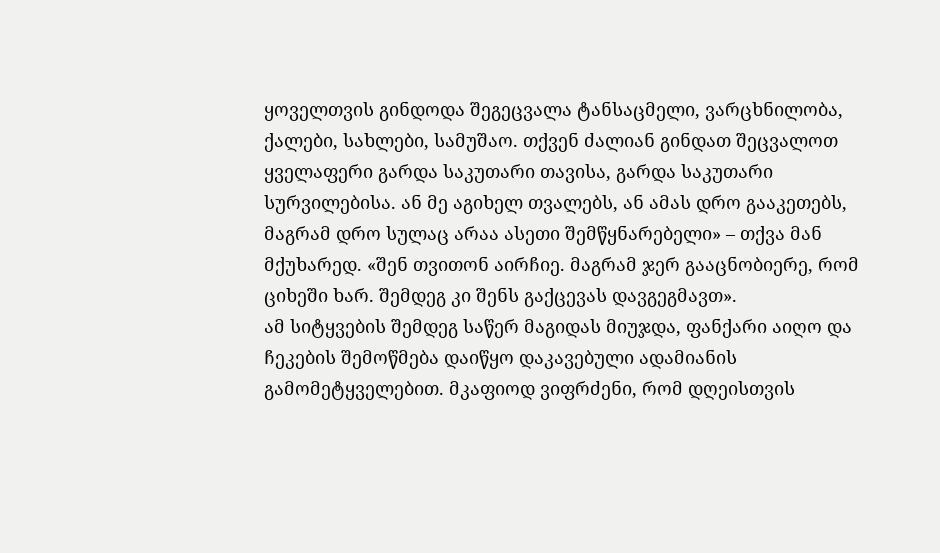ყოველთვის გინდოდა შეგეცვალა ტანსაცმელი, ვარცხნილობა, ქალები, სახლები, სამუშაო. თქვენ ძალიან გინდათ შეცვალოთ ყველაფერი გარდა საკუთარი თავისა, გარდა საკუთარი სურვილებისა. ან მე აგიხელ თვალებს, ან ამას დრო გააკეთებს, მაგრამ დრო სულაც არაა ასეთი შემწყნარებელი» – თქვა მან მქუხარედ. «შენ თვითონ აირჩიე. მაგრამ ჯერ გააცნობიერე, რომ ციხეში ხარ. შემდეგ კი შენს გაქცევას დავგეგმავთ».
ამ სიტყვების შემდეგ საწერ მაგიდას მიუჯდა, ფანქარი აიღო და ჩეკების შემოწმება დაიწყო დაკავებული ადამიანის გამომეტყველებით. მკაფიოდ ვიფრძენი, რომ დღეისთვის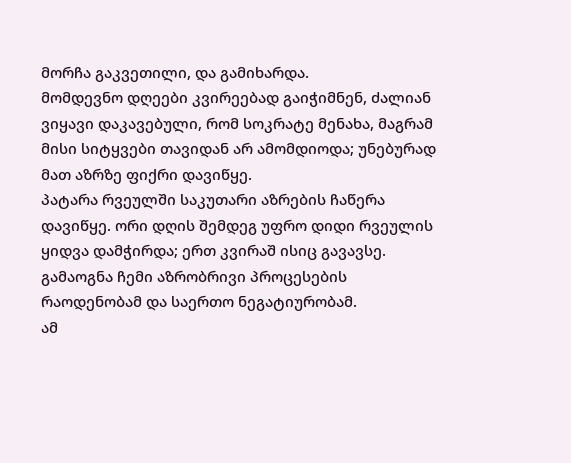მორჩა გაკვეთილი, და გამიხარდა.
მომდევნო დღეები კვირეებად გაიჭიმნენ, ძალიან ვიყავი დაკავებული, რომ სოკრატე მენახა, მაგრამ მისი სიტყვები თავიდან არ ამომდიოდა; უნებურად მათ აზრზე ფიქრი დავიწყე.
პატარა რვეულში საკუთარი აზრების ჩაწერა დავიწყე. ორი დღის შემდეგ უფრო დიდი რვეულის ყიდვა დამჭირდა; ერთ კვირაშ ისიც გავავსე. გამაოგნა ჩემი აზრობრივი პროცესების რაოდენობამ და საერთო ნეგატიურობამ.
ამ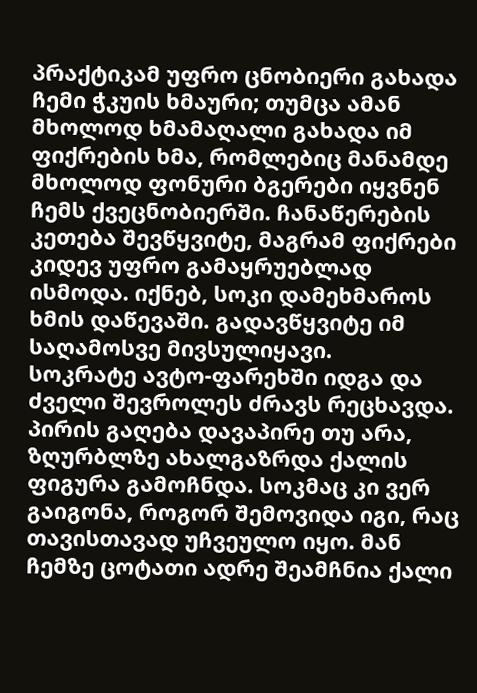პრაქტიკამ უფრო ცნობიერი გახადა ჩემი ჭკუის ხმაური; თუმცა ამან მხოლოდ ხმამაღალი გახადა იმ ფიქრების ხმა, რომლებიც მანამდე მხოლოდ ფონური ბგერები იყვნენ ჩემს ქვეცნობიერში. ჩანაწერების კეთება შევწყვიტე, მაგრამ ფიქრები კიდევ უფრო გამაყრუებლად ისმოდა. იქნებ, სოკი დამეხმაროს ხმის დაწევაში. გადავწყვიტე იმ საღამოსვე მივსულიყავი.
სოკრატე ავტო-ფარეხში იდგა და ძველი შევროლეს ძრავს რეცხავდა. პირის გაღება დავაპირე თუ არა, ზღურბლზე ახალგაზრდა ქალის ფიგურა გამოჩნდა. სოკმაც კი ვერ გაიგონა, როგორ შემოვიდა იგი, რაც თავისთავად უჩვეულო იყო. მან ჩემზე ცოტათი ადრე შეამჩნია ქალი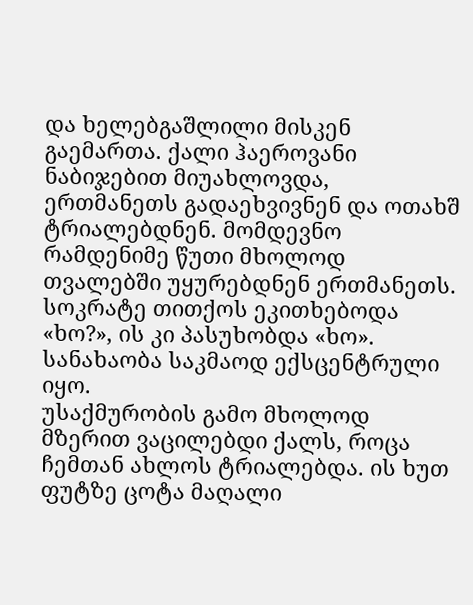და ხელებგაშლილი მისკენ გაემართა. ქალი ჰაეროვანი ნაბიჯებით მიუახლოვდა, ერთმანეთს გადაეხვივნენ და ოთახშ ტრიალებდნენ. მომდევნო რამდენიმე წუთი მხოლოდ თვალებში უყურებდნენ ერთმანეთს. სოკრატე თითქოს ეკითხებოდა «ხო?», ის კი პასუხობდა «ხო». სანახაობა საკმაოდ ექსცენტრული იყო.
უსაქმურობის გამო მხოლოდ მზერით ვაცილებდი ქალს, როცა ჩემთან ახლოს ტრიალებდა. ის ხუთ ფუტზე ცოტა მაღალი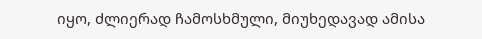იყო, ძლიერად ჩამოსხმული, მიუხედავად ამისა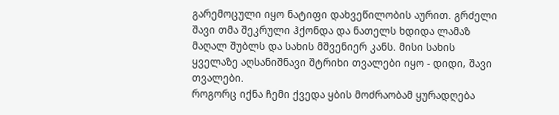გარემოცული იყო ნატიფი დახვეწილობის აურით. გრძელი შავი თმა შეკრული ჰქონდა და ნათელს ხდიდა ლამაზ მაღალ შუბლს და სახის მშვენიერ კანს. მისი სახის ყველაზე აღსანიშნავი შტრიხი თვალები იყო - დიდი, შავი თვალები.
როგორც იქნა ჩემი ქვედა ყბის მოძრაობამ ყურადღება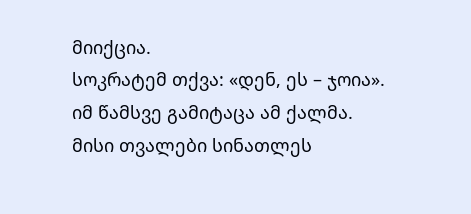მიიქცია.
სოკრატემ თქვა: «დენ, ეს – ჯოია».
იმ წამსვე გამიტაცა ამ ქალმა. მისი თვალები სინათლეს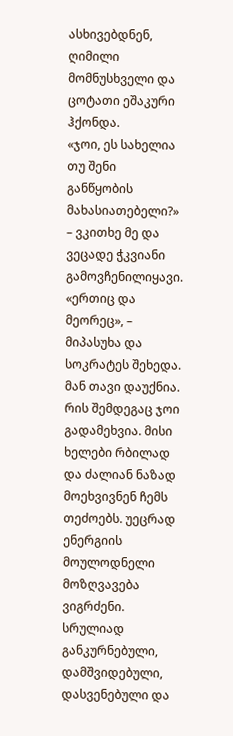ასხივებდნენ, ღიმილი მომნუსხველი და ცოტათი ეშაკური ჰქონდა.
«ჯოი, ეს სახელია თუ შენი განწყობის მახასიათებელი?» – ვკითხე მე და ვეცადე ჭკვიანი გამოვჩენილიყავი.
«ერთიც და მეორეც», – მიპასუხა და სოკრატეს შეხედა. მან თავი დაუქნია. რის შემდეგაც ჯოი გადამეხვია. მისი ხელები რბილად და ძალიან ნაზად მოეხვივნენ ჩემს თეძოებს. უეცრად ენერგიის მოულოდნელი მოზღვავება ვიგრძენი. სრულიად განკურნებული, დამშვიდებული, დასვენებული და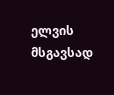ელვის მსგავსად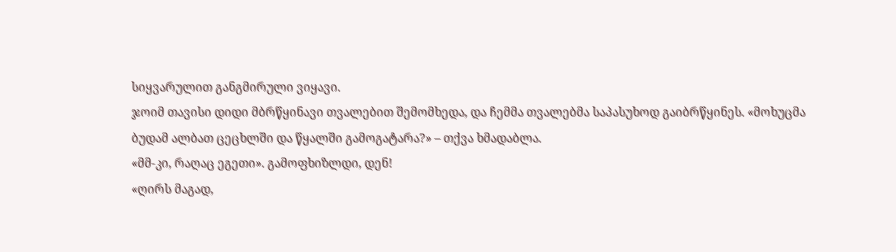სიყვარულით განგმირული ვიყავი.
ჯოიმ თავისი დიდი მბრწყინავი თვალებით შემომხედა, და ჩემმა თვალებმა საპასუხოდ გაიბრწყინეს. «მოხუცმა ბუდამ ალბათ ცეცხლში და წყალში გამოგატარა?» – თქვა ხმადაბლა.
«მმ‑კი, რაღაც ეგეთი». გამოფხიზლდი, დენ!
«ღირს მაგად,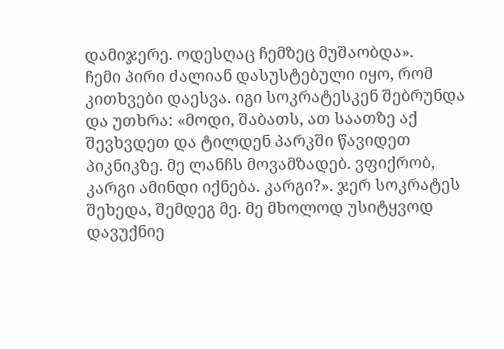დამიჯერე. ოდესღაც ჩემზეც მუშაობდა».
ჩემი პირი ძალიან დასუსტებული იყო, რომ კითხვები დაესვა. იგი სოკრატესკენ შებრუნდა და უთხრა: «მოდი, შაბათს, ათ საათზე აქ შევხვდეთ და ტილდენ პარკში წავიდეთ პიკნიკზე. მე ლანჩს მოვამზადებ. ვფიქრობ, კარგი ამინდი იქნება. კარგი?». ჯერ სოკრატეს შეხედა, შემდეგ მე. მე მხოლოდ უსიტყვოდ დავუქნიე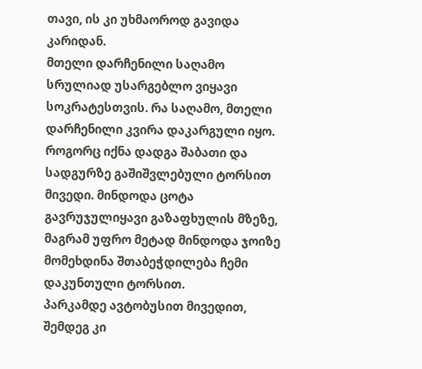თავი, ის კი უხმაოროდ გავიდა კარიდან.
მთელი დარჩენილი საღამო სრულიად უსარგებლო ვიყავი სოკრატესთვის. რა საღამო, მთელი დარჩენილი კვირა დაკარგული იყო. როგორც იქნა დადგა შაბათი და სადგურზე გაშიშვლებული ტორსით მივედი. მინდოდა ცოტა გავრუჯულიყავი გაზაფხულის მზეზე, მაგრამ უფრო მეტად მინდოდა ჯოიზე მომეხდინა შთაბეჭდილება ჩემი დაკუნთული ტორსით.
პარკამდე ავტობუსით მივედით, შემდეგ კი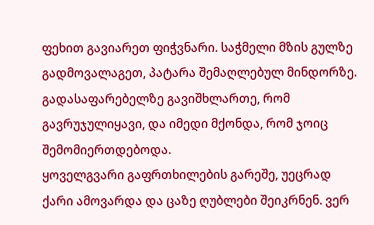ფეხით გავიარეთ ფიჭვნარი. საჭმელი მზის გულზე გადმოვალაგეთ, პატარა შემაღლებულ მინდორზე. გადასაფარებელზე გავიშხლართე, რომ გავრუჯულიყავი, და იმედი მქონდა, რომ ჯოიც შემომიერთდებოდა.
ყოველგვარი გაფრთხილების გარეშე, უეცრად ქარი ამოვარდა და ცაზე ღუბლები შეიკრნენ. ვერ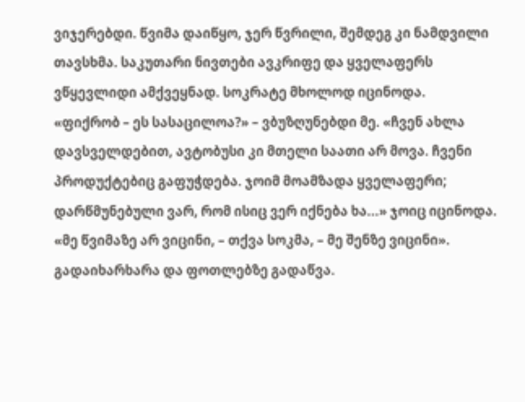ვიჯერებდი. წვიმა დაიწყო, ჯერ წვრილი, შემდეგ კი ნამდვილი თავსხმა. საკუთარი ნივთები ავკრიფე და ყველაფერს ვწყევლიდი ამქვეყნად. სოკრატე მხოლოდ იცინოდა.
«ფიქრობ – ეს სასაცილოა?» – ვბუზღუნებდი მე. «ჩვენ ახლა დავსველდებით, ავტობუსი კი მთელი საათი არ მოვა. ჩვენი პროდუქტებიც გაფუჭდება. ჯოიმ მოამზადა ყველაფერი; დარწმუნებული ვარ, რომ ისიც ვერ იქნება ხა...» ჯოიც იცინოდა.
«მე წვიმაზე არ ვიცინი, – თქვა სოკმა, – მე შენზე ვიცინი». გადაიხარხარა და ფოთლებზე გადაწვა.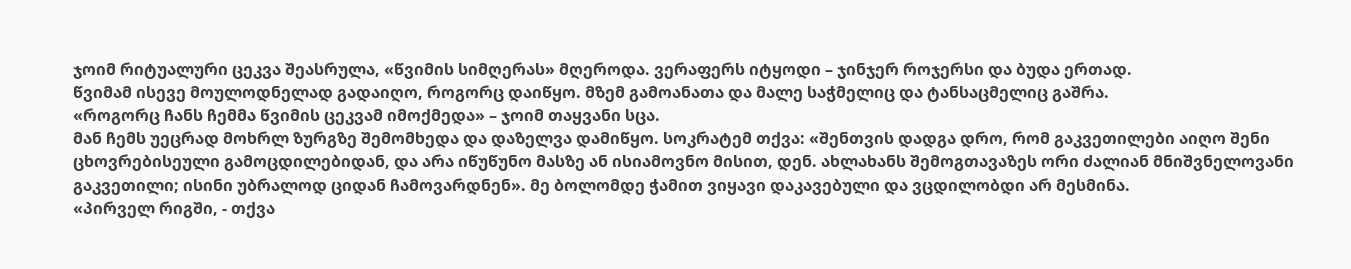ჯოიმ რიტუალური ცეკვა შეასრულა, «წვიმის სიმღერას» მღეროდა. ვერაფერს იტყოდი – ჯინჯერ როჯერსი და ბუდა ერთად.
წვიმამ ისევე მოულოდნელად გადაიღო, როგორც დაიწყო. მზემ გამოანათა და მალე საჭმელიც და ტანსაცმელიც გაშრა.
«როგორც ჩანს ჩემმა წვიმის ცეკვამ იმოქმედა» – ჯოიმ თაყვანი სცა.
მან ჩემს უეცრად მოხრლ ზურგზე შემომხედა და დაზელვა დამიწყო. სოკრატემ თქვა: «შენთვის დადგა დრო, რომ გაკვეთილები აიღო შენი ცხოვრებისეული გამოცდილებიდან, და არა იწუწუნო მასზე ან ისიამოვნო მისით, დენ. ახლახანს შემოგთავაზეს ორი ძალიან მნიშვნელოვანი გაკვეთილი; ისინი უბრალოდ ციდან ჩამოვარდნენ». მე ბოლომდე ჭამით ვიყავი დაკავებული და ვცდილობდი არ მესმინა.
«პირველ რიგში, ‑ თქვა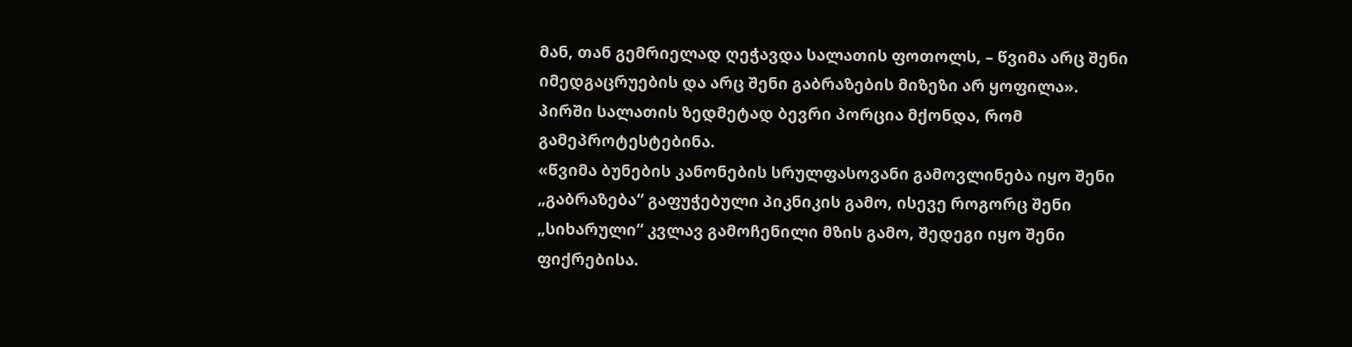მან, თან გემრიელად ღეჭავდა სალათის ფოთოლს, – წვიმა არც შენი იმედგაცრუების და არც შენი გაბრაზების მიზეზი არ ყოფილა».
პირში სალათის ზედმეტად ბევრი პორცია მქონდა, რომ გამეპროტესტებინა.
«წვიმა ბუნების კანონების სრულფასოვანი გამოვლინება იყო შენი „გაბრაზება“ გაფუჭებული პიკნიკის გამო, ისევე როგორც შენი „სიხარული“ კვლავ გამოჩენილი მზის გამო, შედეგი იყო შენი ფიქრებისა.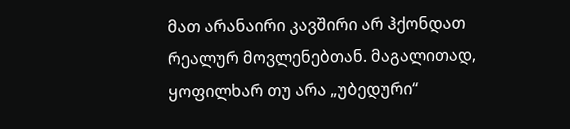მათ არანაირი კავშირი არ ჰქონდათ რეალურ მოვლენებთან. მაგალითად, ყოფილხარ თუ არა „უბედური“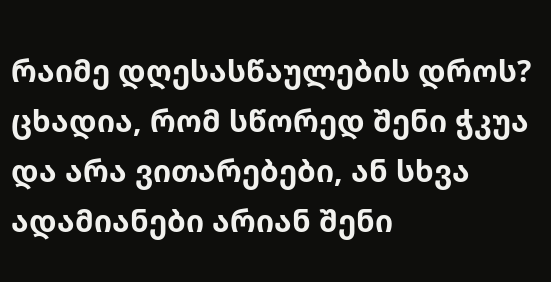რაიმე დღესასწაულების დროს? ცხადია, რომ სწორედ შენი ჭკუა და არა ვითარებები, ან სხვა ადამიანები არიან შენი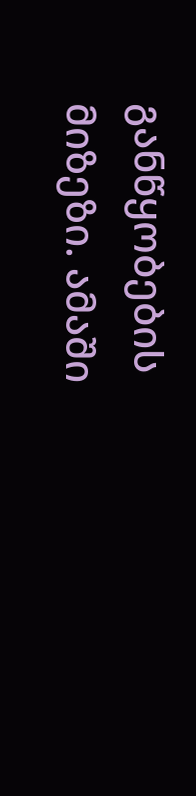განწყობების მიზეზი. ამაში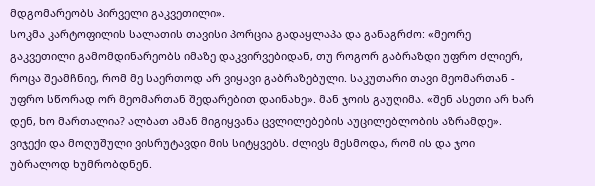მდგომარეობს პირველი გაკვეთილი».
სოკმა კარტოფილის სალათის თავისი პორცია გადაყლაპა და განაგრძო: «მეორე გაკვეთილი გამომდინარეობს იმაზე დაკვირვებიდან, თუ როგორ გაბრაზდი უფრო ძლიერ, როცა შეამჩნიე, რომ მე საერთოდ არ ვიყავი გაბრაზებული. საკუთარი თავი მეომართან - უფრო სწორად ორ მეომართან შედარებით დაინახე». მან ჯოის გაუღიმა. «შენ ასეთი არ ხარ დენ, ხო მართალია? ალბათ ამან მიგიყვანა ცვლილებების აუცილებლობის აზრამდე».
ვიჯექი და მოღუშული ვისრუტავდი მის სიტყვებს. ძლივს მესმოდა, რომ ის და ჯოი უბრალოდ ხუმრობდნენ.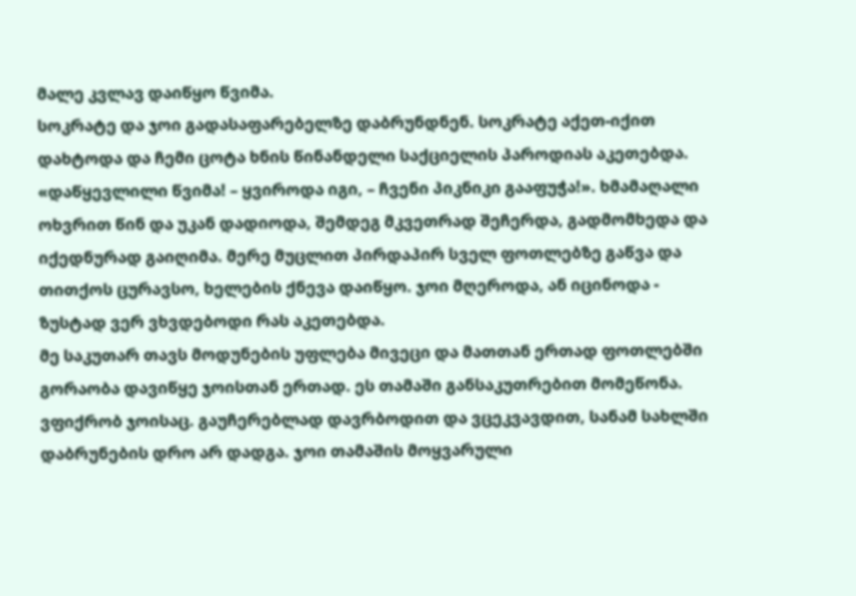მალე კვლავ დაიწყო წვიმა.
სოკრატე და ჯოი გადასაფარებელზე დაბრუნდნენ. სოკრატე აქეთ-იქით დახტოდა და ჩემი ცოტა ხნის წინანდელი საქციელის პაროდიას აკეთებდა. «დაწყევლილი წვიმა! – ყვიროდა იგი, – ჩვენი პიკნიკი გააფუჭა!». ხმამაღალი ოხვრით წინ და უკან დადიოდა, შემდეგ მკვეთრად შეჩერდა, გადმომხედა და იქედნურად გაიღიმა. მერე მუცლით პირდაპირ სველ ფოთლებზე გაწვა და თითქოს ცურავსო, ხელების ქნევა დაიწყო. ჯოი მღეროდა, ან იცინოდა - ზუსტად ვერ ვხვდებოდი რას აკეთებდა.
მე საკუთარ თავს მოდუნების უფლება მივეცი და მათთან ერთად ფოთლებში გორაობა დავიწყე ჯოისთან ერთად. ეს თამაში განსაკუთრებით მომეწონა. ვფიქრობ ჯოისაც. გაუჩერებლად დავრბოდით და ვცეკვავდით, სანამ სახლში დაბრუნების დრო არ დადგა. ჯოი თამაშის მოყვარული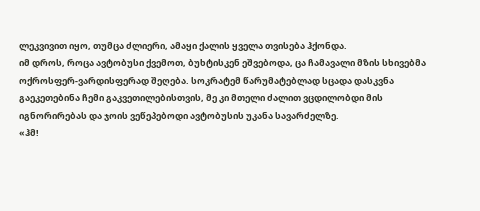ლეკვივით იყო, თუმცა ძლიერი, ამაყი ქალის ყველა თვისება ჰქონდა.
იმ დროს, როცა ავტობუსი ქვემოთ, ბუხტისკენ ეშვებოდა, ცა ჩამავალი მზის სხივებმა ოქროსფერ-ვარდისფერად შეღება. სოკრატემ წარუმატებლად სცადა დასკვნა გაეკეთებინა ჩემი გაკვეთილებისთვის, მე კი მთელი ძალით ვცდილობდი მის იგნორირებას და ჯოის ვეწეპებოდი ავტობუსის უკანა სავარძელზე.
«ჰმ!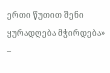ერთი წუთით შენი ყურადღება მჭირდება» –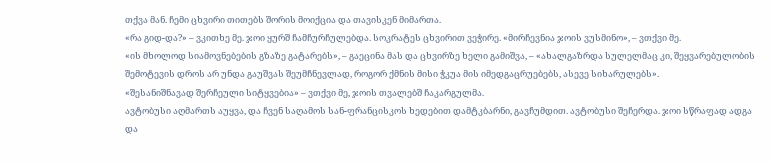თქვა მან. ჩემი ცხვირი თითებს შორის მოიქცია და თავისკენ მიმართა.
«რა გიდ-და?» – ვკითხე მე. ჯოი ყურშ ჩამჩურჩულებდა. სოკრატეს ცხვირით ვეჭირე. «მირჩევნია ჯოის ვუსმინო», – ვთქვი მე.
«ის მხოლოდ სიამოვნებების გზაზე გატარებს», – გაეცინა მას და ცხვირზე ხელი გამიშვა, – «ახალგაზრდა სულელმაც კი, შეყვარებულობის შემოტევის დროს არ უნდა გაუშვას შეუმჩნევლად, როგორ ქმნის მისი ჭკუა მის იმედგაცრუებებს, ასევე სიხარულებს».
«შესანიშნავად შერჩეული სიტყვებია» – ვთქვი მე, ჯოის თვალებშ ჩაკარგულმა.
ავტობუსი აღმართს აუყვა, და ჩვენ საღამოს სან-ფრანცისკოს ხედებით დამტკბარნი, გავჩუმდით. ავტობუსი შეჩერდა. ჯოი სწრაფად ადგა და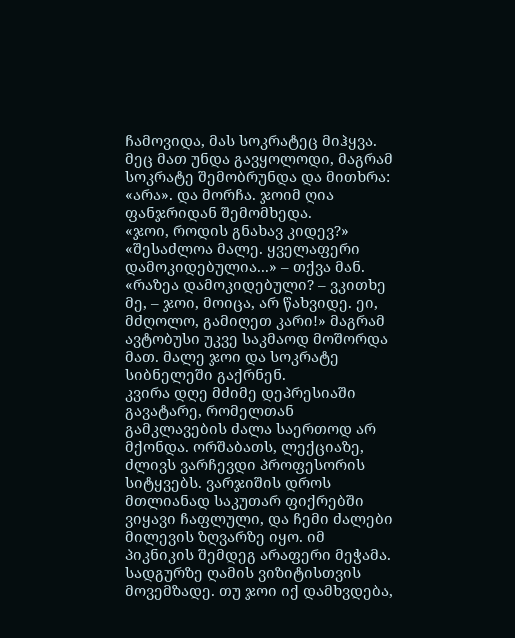ჩამოვიდა, მას სოკრატეც მიჰყვა. მეც მათ უნდა გავყოლოდი, მაგრამ სოკრატე შემობრუნდა და მითხრა: «არა». და მორჩა. ჯოიმ ღია ფანჯრიდან შემომხედა.
«ჯოი, როდის გნახავ კიდევ?»
«შესაძლოა მალე. ყველაფერი დამოკიდებულია...» – თქვა მან.
«რაზეა დამოკიდებული? – ვკითხე მე, – ჯოი, მოიცა, არ წახვიდე. ეი, მძღოლო, გამიღეთ კარი!» მაგრამ ავტობუსი უკვე საკმაოდ მოშორდა მათ. მალე ჯოი და სოკრატე სიბნელეში გაქრნენ.
კვირა დღე მძიმე დეპრესიაში გავატარე, რომელთან გამკლავების ძალა საერთოდ არ მქონდა. ორშაბათს, ლექციაზე, ძლივს ვარჩევდი პროფესორის სიტყვებს. ვარჯიშის დროს მთლიანად საკუთარ ფიქრებში ვიყავი ჩაფლული, და ჩემი ძალები მილევის ზღვარზე იყო. იმ პიკნიკის შემდეგ არაფერი მეჭამა. სადგურზე ღამის ვიზიტისთვის მოვემზადე. თუ ჯოი იქ დამხვდება,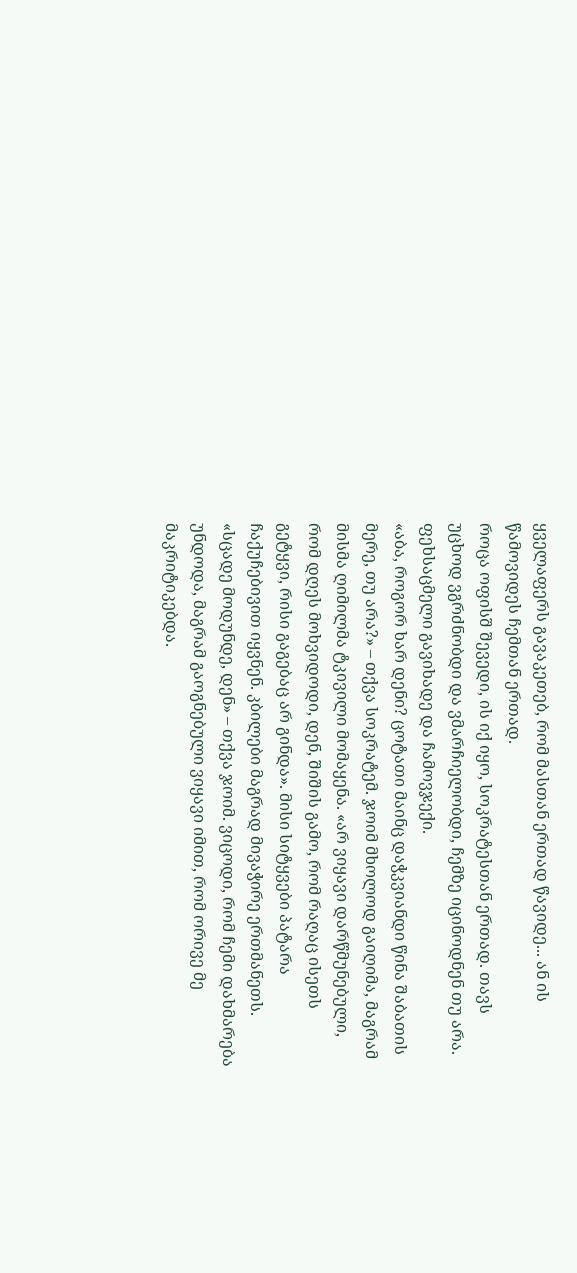ყველაფერს გავაკეთებ, რომ მასთან ერთად წავიდე... ან ის წამოვიდეს ჩემთან ერთად.
როცა ოფისშ შევედი, ის იქ იყო, სოკრატესთან ერთად. თავს უცხოდ ვგრძნობდი და ვმარჩიელობდი, ჩემზე იცინოდნენ თუ არა. ფეხსაცმელი გავიხადე და ჩამოვჯექი.
«აბა, როგორ ხარ დენი? ცოტათი მაინც დაჭკვიანდი წინა შაბათის მერე, თუ არა?» – თქვა სოკრატემ. ჯოიმ მხოლოდ გაიღიმა, მაგრამ მისმა ღიმილმა ტკივილი მომაყენა. «არ ვიყავი დარწმუნებული, რომ დღეს მოხვიდოდი, დენ, შიშის გამო, რომ რაღაც ისეთს გეტყვი, რისი გაგებაც არ გინდა». მისი სიტყვები პატარა ჩაქუჩებივით იყვნენ. კბილები მაგრად მივაჭირე ერთმანეთს.
«სცადე მოდუნდე, დენ» – თქვა ჯოიმ. ვიცოდი, რომ ჩემი დახმარება უნდოდა, მაგრამ გაოგნებული ვიყავი იმით, რომ ორივე მე მაკრიტიკებდა.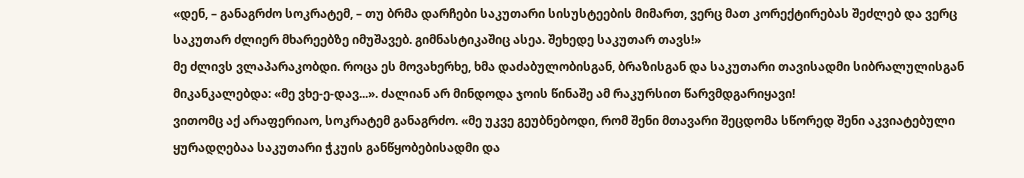«დენ, – განაგრძო სოკრატემ, – თუ ბრმა დარჩები საკუთარი სისუსტეების მიმართ, ვერც მათ კორექტირებას შეძლებ და ვერც საკუთარ ძლიერ მხარეებზე იმუშავებ. გიმნასტიკაშიც ასეა. შეხედე საკუთარ თავს!»
მე ძლივს ვლაპარაკობდი. როცა ეს მოვახერხე, ხმა დაძაბულობისგან, ბრაზისგან და საკუთარი თავისადმი სიბრალულისგან მიკანკალებდა: «მე ვხე-ე-დავ...». ძალიან არ მინდოდა ჯოის წინაშე ამ რაკურსით წარვმდგარიყავი!
ვითომც აქ არაფერიაო, სოკრატემ განაგრძო. «მე უკვე გეუბნებოდი, რომ შენი მთავარი შეცდომა სწორედ შენი აკვიატებული ყურადღებაა საკუთარი ჭკუის განწყობებისადმი და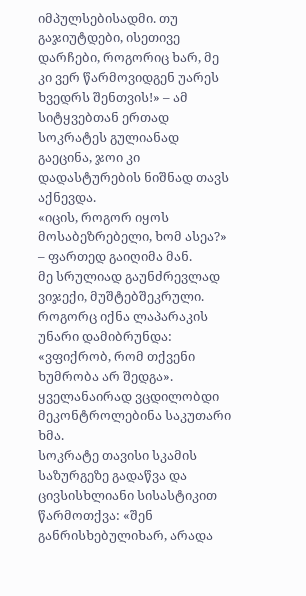იმპულსებისადმი. თუ გაჯიუტდები, ისეთივე დარჩები, როგორიც ხარ, მე კი ვერ წარმოვიდგენ უარეს ხვედრს შენთვის!» – ამ სიტყვებთან ერთად სოკრატეს გულიანად გაეცინა, ჯოი კი დადასტურების ნიშნად თავს აქნევდა.
«იცის, როგორ იყოს მოსაბეზრებელი, ხომ ასეა?» – ფართედ გაიღიმა მან.
მე სრულიად გაუნძრევლად ვიჯექი, მუშტებშეკრული. როგორც იქნა ლაპარაკის უნარი დამიბრუნდა: «ვფიქრობ, რომ თქვენი ხუმრობა არ შედგა». ყველანაირად ვცდილობდი მეკონტროლებინა საკუთარი ხმა.
სოკრატე თავისი სკამის საზურგეზე გადაწვა და ცივსისხლიანი სისასტიკით წარმოთქვა: «შენ განრისხებულიხარ, არადა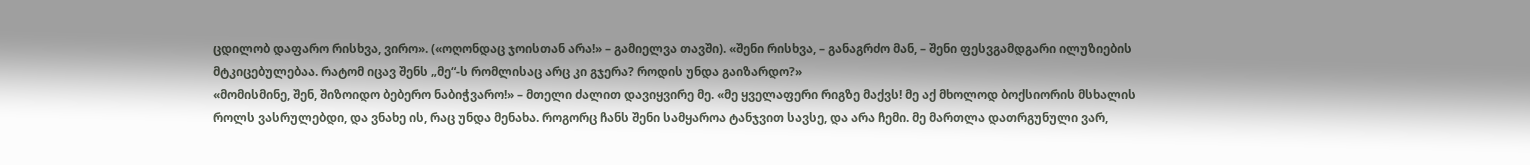ცდილობ დაფარო რისხვა, ვირო». («ოღონდაც ჯოისთან არა!» – გამიელვა თავში). «შენი რისხვა, – განაგრძო მან, – შენი ფესვგამდგარი ილუზიების მტკიცებულებაა. რატომ იცავ შენს „მე“-ს რომლისაც არც კი გჯერა? როდის უნდა გაიზარდო?»
«მომისმინე, შენ, შიზოიდო ბებერო ნაბიჭვარო!» – მთელი ძალით დავიყვირე მე. «მე ყველაფერი რიგზე მაქვს! მე აქ მხოლოდ ბოქსიორის მსხალის როლს ვასრულებდი, და ვნახე ის, რაც უნდა მენახა. როგორც ჩანს შენი სამყაროა ტანჯვით სავსე, და არა ჩემი. მე მართლა დათრგუნული ვარ,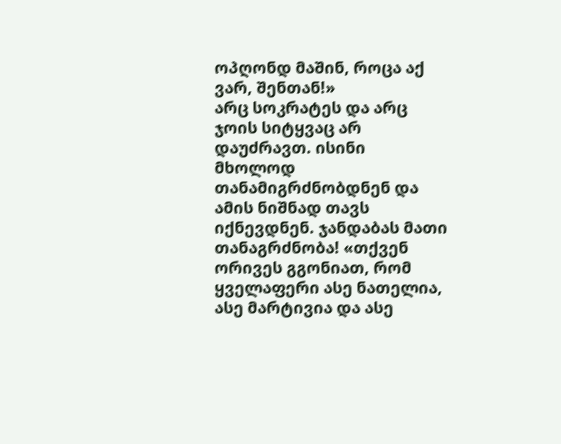ოპღონდ მაშინ, როცა აქ ვარ, შენთან!»
არც სოკრატეს და არც ჯოის სიტყვაც არ დაუძრავთ. ისინი მხოლოდ თანამიგრძნობდნენ და ამის ნიშნად თავს იქნევდნენ. ჯანდაბას მათი თანაგრძნობა! «თქვენ ორივეს გგონიათ, რომ ყველაფერი ასე ნათელია, ასე მარტივია და ასე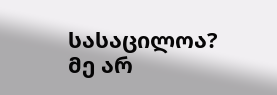სასაცილოა? მე არ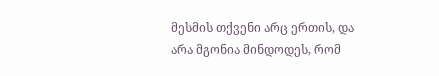მესმის თქვენი არც ერთის, და არა მგონია მინდოდეს, რომ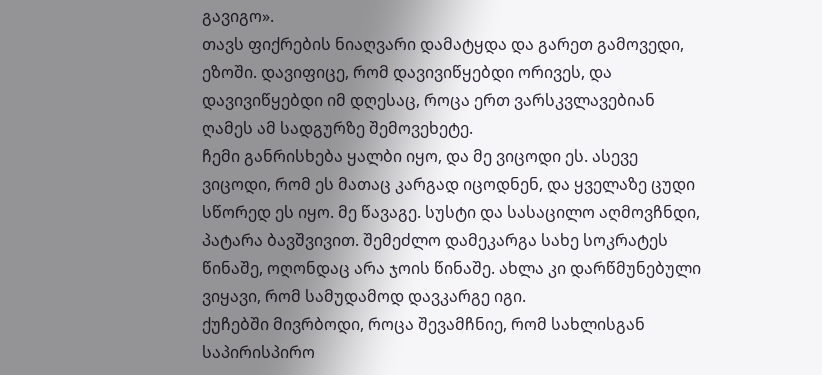გავიგო».
თავს ფიქრების ნიაღვარი დამატყდა და გარეთ გამოვედი, ეზოში. დავიფიცე, რომ დავივიწყებდი ორივეს, და დავივიწყებდი იმ დღესაც, როცა ერთ ვარსკვლავებიან ღამეს ამ სადგურზე შემოვეხეტე.
ჩემი განრისხება ყალბი იყო, და მე ვიცოდი ეს. ასევე ვიცოდი, რომ ეს მათაც კარგად იცოდნენ, და ყველაზე ცუდი სწორედ ეს იყო. მე წავაგე. სუსტი და სასაცილო აღმოვჩნდი, პატარა ბავშვივით. შემეძლო დამეკარგა სახე სოკრატეს წინაშე, ოღონდაც არა ჯოის წინაშე. ახლა კი დარწმუნებული ვიყავი, რომ სამუდამოდ დავკარგე იგი.
ქუჩებში მივრბოდი, როცა შევამჩნიე, რომ სახლისგან საპირისპირო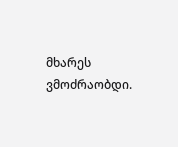მხარეს ვმოძრაობდი.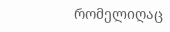რომელიღაც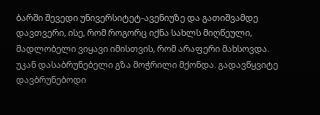ბარში შევედი უნივერსიტეტ-ავენიუზე და გათიშვამდე დავთვერი, ისე, რომ როგორც იქნა სახლს მიღწეული, მადლობელი ვიყავი იმისთვის, რომ არაფერი მახსოვდა.
უკან დასაბრუნებელი გზა მოჭრილი მქონდა. გადავწყვიტე დავბრუნებოდი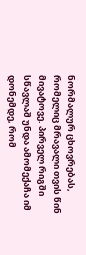ნორმალურ ცხოვრებას, რომელიც მრავალი თვის წინ მივატოვე. პირველ რიგში სწავლაშ უნდა ამომექაჩა იმ დონემდე, რომ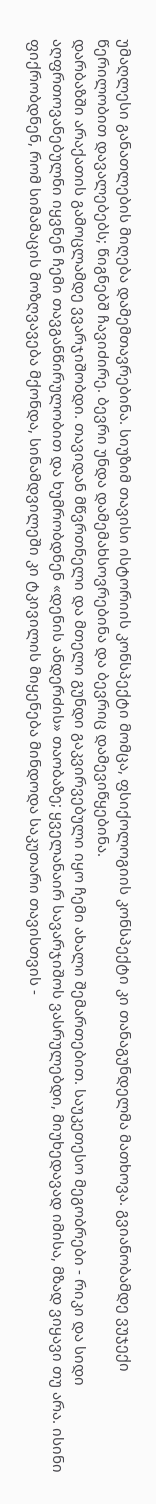უმაღლესი განათლების მიღება დამემთავრებინა. სიუზიმ თავისი ისტორიის კონსპექტი მომცა, ფსიქოლოგიის კონსპექტი კი თანაგუნდელმა მათხოვა. გვიანობამდე ვუჯექი წერილობით დავალებებს; წიგნებშ ჩავიძირე. ბევრი უნდა დამემახსოვრებინა და ბევრიც დამევიწყებინა.
დარბაზში არაქათის გამოცლამდე ვვარჯიშობდი. თავიდან მწვრთნელი და მთელი გუნდი გაკვირვებული იყო ჩემი ახალი შემართებით. საუკეთესო მეგობრები - რიკი და სიდი აღფრთოვანებულნი იყვნენ ჩემი თავგანწირულობით და ხუმრობდნენ «დენის ანდერძის» თაობაზე; ყველანაირ სავარჯიშოს ვასრულებდი, მიუხედავად იმისა, მზად ვიყავი თუ არა. ისინი ფიქრობდნენ, რომ სიმამაცის მოზღვავება მქონდა, სინამდვილეში კი ტკივილის მიყენება მინდოდა საკუთარი თავისთვის -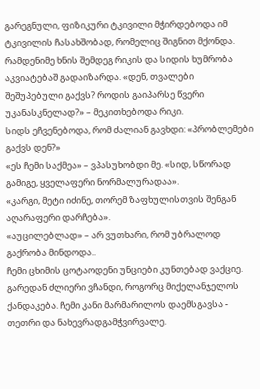გარეგნული, ფიზიკური ტკივილი მჭირდებოდა იმ ტკივილის ჩასახშობად, რომელიც შიგნით მქონდა.
რამდენიმე ხნის შემდეგ რიკის და სიდის ხუმრობა აკვიატებაშ გადაიზარდა. «დენ, თვალები შეშუპებული გაქვს? როდის გაიპარსე წვერი უკანასკნელად?» – მეკითხებოდა რიკი.
სიდს ეჩვენებოდა, რომ ძალიან გავხდი: «პრობლემები გაქვს დენ?»
«ეს ჩემი საქმეა» – ვპასუხობდი მე. «სიდ, სწორად გამიგე, ყველაფერი ნორმალურადაა».
«კარგი, მეტი იძინე, თორემ ზაფხულისთვის შენგან აღარაფერი დარჩება».
«აუცილებლად» – არ ვუთხარი, რომ უბრალოდ გაქრობა მინდოდა..
ჩემი ცხიმის ცოტაოდენი უნციები კუნთებად ვაქციე. გარედან ძლიერი ვჩანდი, როგორც მიქელანჯელოს ქანდაკება. ჩემი კანი მარმარილოს დაემსგავსა - თეთრი და ნახევრადგამჭვირვალე.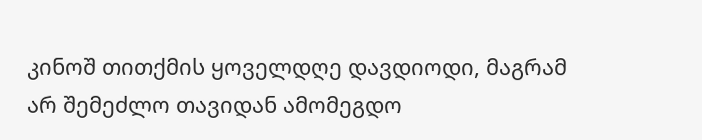კინოშ თითქმის ყოველდღე დავდიოდი, მაგრამ არ შემეძლო თავიდან ამომეგდო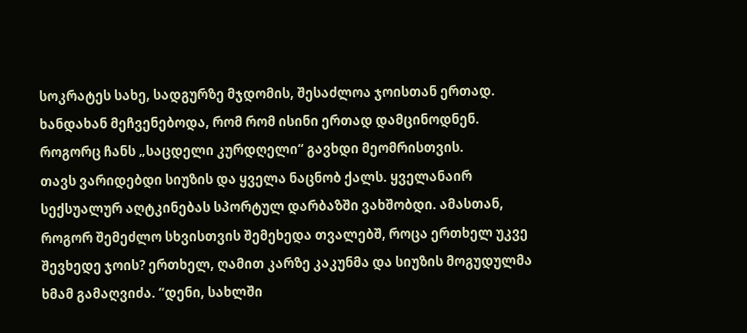სოკრატეს სახე, სადგურზე მჯდომის, შესაძლოა ჯოისთან ერთად. ხანდახან მეჩვენებოდა, რომ რომ ისინი ერთად დამცინოდნენ. როგორც ჩანს „საცდელი კურდღელი“ გავხდი მეომრისთვის.
თავს ვარიდებდი სიუზის და ყველა ნაცნობ ქალს. ყველანაირ სექსუალურ აღტკინებას სპორტულ დარბაზში ვახშობდი. ამასთან, როგორ შემეძლო სხვისთვის შემეხედა თვალებშ, როცა ერთხელ უკვე შევხედე ჯოის? ერთხელ, ღამით კარზე კაკუნმა და სიუზის მოგუდულმა ხმამ გამაღვიძა. “დენი, სახლში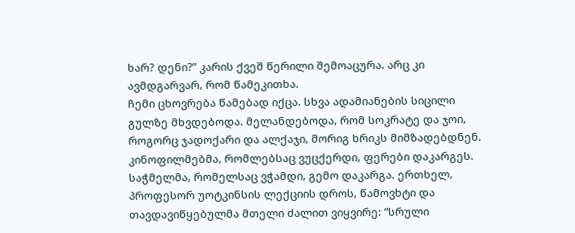ხარ? დენი?” კარის ქვეშ წერილი შემოაცურა. არც კი ავმდგარვარ, რომ წამეკითხა.
ჩემი ცხოვრება წამებად იქცა. სხვა ადამიანების სიცილი გულზე მხვდებოდა. მელანდებოდა, რომ სოკრატე და ჯოი, როგორც ჯადოქარი და ალქაჯი, მორიგ ხრიკს მიმზადებდნენ. კინოფილმებმა, რომლებსაც ვუცქერდი, ფერები დაკარგეს. საჭმელმა, რომელსაც ვჭამდი, გემო დაკარგა. ერთხელ, პროფესორ უოტკინსის ლექციის დროს, წამოვხტი და თავდავიწყებულმა მთელი ძალით ვიყვირე: “სრული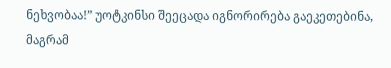ნეხვობაა!” უოტკინსი შეეცადა იგნორირება გაეკეთებინა, მაგრამ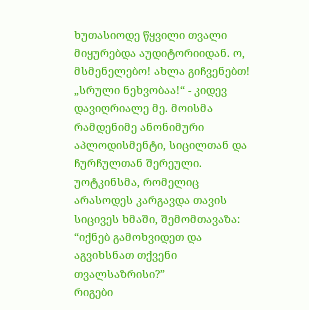ხუთასიოდე წყვილი თვალი მიყურებდა აუდიტორიიდან. ო, მსმენელებო! ახლა გიჩვენებთ! „სრული ნეხვობაა!“ - კიდევ დავიღრიალე მე. მოისმა რამდენიმე ანონიმური აპლოდისმენტი, სიცილთან და ჩურჩულთან შერეული.
უოტკინსმა, რომელიც არასოდეს კარგავდა თავის სიცივეს ხმაში, შემომთავაზა:
“იქნებ გამოხვიდეთ და აგვიხსნათ თქვენი თვალსაზრისი?”
რიგები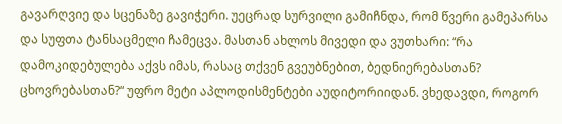გავარღვიე და სცენაზე გავიჭერი. უეცრად სურვილი გამიჩნდა, რომ წვერი გამეპარსა და სუფთა ტანსაცმელი ჩამეცვა. მასთან ახლოს მივედი და ვუთხარი: “რა დამოკიდებულება აქვს იმას, რასაც თქვენ გვეუბნებით, ბედნიერებასთან? ცხოვრებასთან?“ უფრო მეტი აპლოდისმენტები აუდიტორიიდან. ვხედავდი, როგორ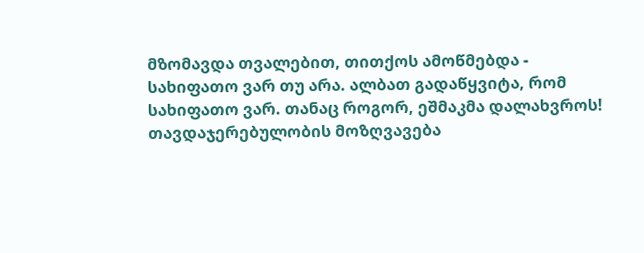მზომავდა თვალებით, თითქოს ამოწმებდა - სახიფათო ვარ თუ არა. ალბათ გადაწყვიტა, რომ სახიფათო ვარ. თანაც როგორ, ეშმაკმა დალახვროს! თავდაჯერებულობის მოზღვავება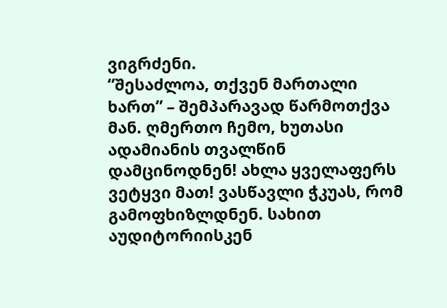ვიგრძენი.
“შესაძლოა, თქვენ მართალი ხართ” – შემპარავად წარმოთქვა მან. ღმერთო ჩემო, ხუთასი ადამიანის თვალწინ დამცინოდნენ! ახლა ყველაფერს ვეტყვი მათ! ვასწავლი ჭკუას, რომ გამოფხიზლდნენ. სახით აუდიტორიისკენ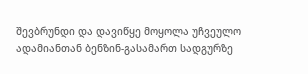შევბრუნდი და დავიწყე მოყოლა უჩვეულო ადამიანთან ბენზინ-გასამართ სადგურზე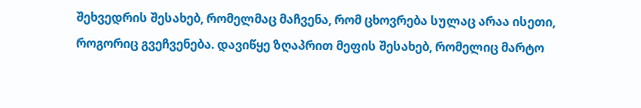შეხვედრის შესახებ, რომელმაც მაჩვენა, რომ ცხოვრება სულაც არაა ისეთი, როგორიც გვეჩვენება. დავიწყე ზღაპრით მეფის შესახებ, რომელიც მარტო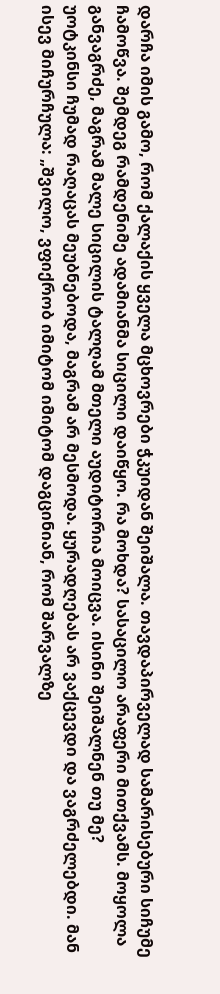დარჩა იმის გამო, რომ ქალაქის ყველა მცხოვრები ჭკუიდან შეიშალა. თავდაპირველად სამარისებური სიჩუმე ჩამოწვა. შემდეგ რამდენიმე ადამიანმა სიცილი დაიწყო. რა მოხდა? სასაცილო არაფერი მითქვამს. მოყოლა განვაგრძე, მაგრამ მალე სიცილის ტალღამ მთელი აუდიტორია მოიცვა. ისინი შეიშალნენ თუ მე?
უოტკინსი ჩუმად რაღაცას მეუბნებოდა, მაგრამ არ მესმოდა. ყურადღებას არ ვაქცევდი და ვაგრძელებდი. მან ისევ მიჩურჩულა: „შვილო, ვფიქრობ იმიტომ იმიტომ დაგცინიან, რომ შარვალზე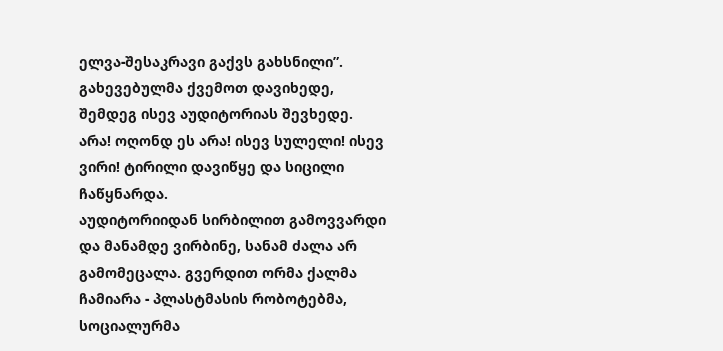ელვა-შესაკრავი გაქვს გახსნილი”. გახევებულმა ქვემოთ დავიხედე, შემდეგ ისევ აუდიტორიას შევხედე. არა! ოღონდ ეს არა! ისევ სულელი! ისევ ვირი! ტირილი დავიწყე და სიცილი ჩაწყნარდა.
აუდიტორიიდან სირბილით გამოვვარდი და მანამდე ვირბინე, სანამ ძალა არ გამომეცალა. გვერდით ორმა ქალმა ჩამიარა - პლასტმასის რობოტებმა, სოციალურმა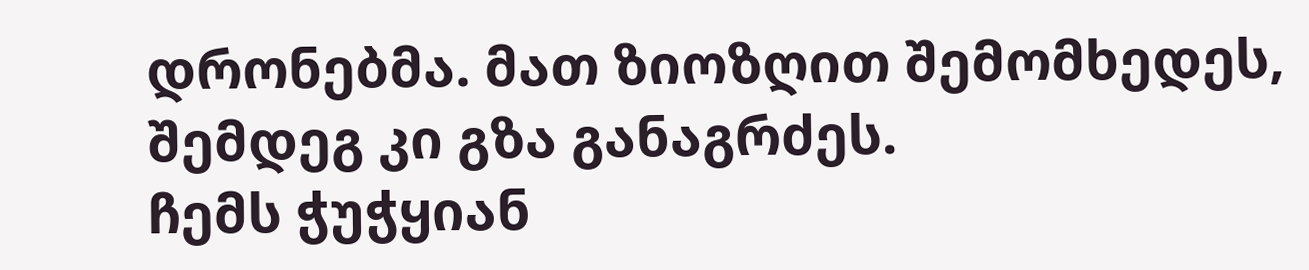დრონებმა. მათ ზიოზღით შემომხედეს, შემდეგ კი გზა განაგრძეს.
ჩემს ჭუჭყიან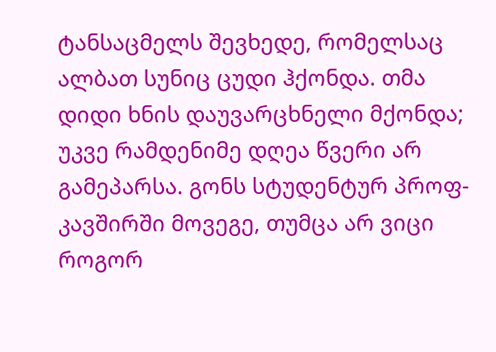ტანსაცმელს შევხედე, რომელსაც ალბათ სუნიც ცუდი ჰქონდა. თმა დიდი ხნის დაუვარცხნელი მქონდა; უკვე რამდენიმე დღეა წვერი არ გამეპარსა. გონს სტუდენტურ პროფ-კავშირში მოვეგე, თუმცა არ ვიცი როგორ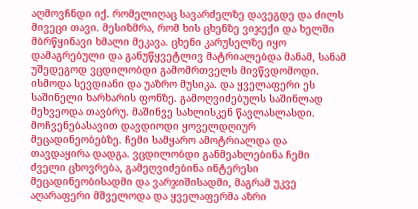აღმოვჩნდი იქ. რომელიღაც სავარძელზე დავეგდე და ძილს მივეცი თავი. მესიზმრა, რომ ხის ცხენზე ვიჯექი და ხელში მბრწყინავი ხმალი მეკავა. ცხენი კარუსელზე იყო დამაგრებული და განუწყვეტლივ მატრიალებდა მანამ, სანამ უშედეგოდ ვცდილობდი გამომრთველს მივწვდომოდი. ისმოდა სევდიანი და უაზრო მუსიკა. და ყველაფერი ეს საშინელი ხარხარის ფონზე. გამოღვიძებულს საშინლად მეხვეოდა თავბრუ. მაშინვე სახლისკენ წავლასლასდი.
მოჩვენებასავით დავდიოდი ყოველდღიურ მეცადინეობებზე. ჩემი სამყარო ამოტრიალდა და თავდაყირა დადგა. ვცდილობდი განმეახლებინა ჩემი ძველი ცხოვრება, გამეღვიძებინა ინტერესი მეცადინეობისადმი და ვარჯიშისადმი, მაგრამ უკვე აღარაფერი მშველოდა და ყველაფერმა აზრი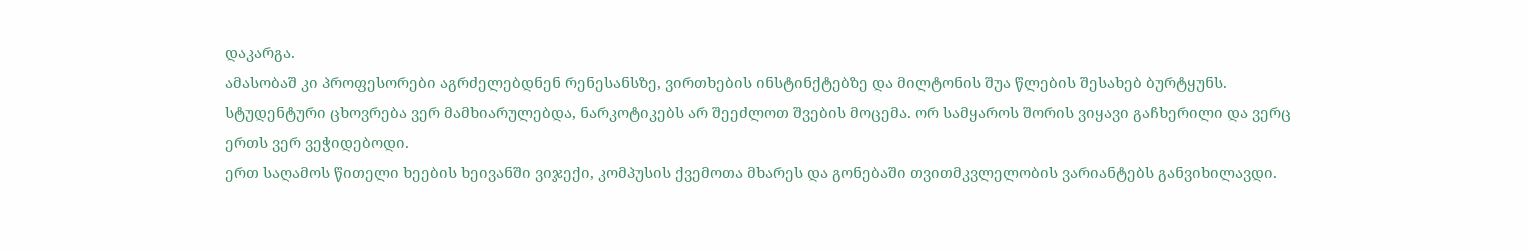დაკარგა.
ამასობაშ კი პროფესორები აგრძელებდნენ რენესანსზე, ვირთხების ინსტინქტებზე და მილტონის შუა წლების შესახებ ბურტყუნს. სტუდენტური ცხოვრება ვერ მამხიარულებდა, ნარკოტიკებს არ შეეძლოთ შვების მოცემა. ორ სამყაროს შორის ვიყავი გაჩხერილი და ვერც ერთს ვერ ვეჭიდებოდი.
ერთ საღამოს წითელი ხეების ხეივანში ვიჯექი, კომპუსის ქვემოთა მხარეს და გონებაში თვითმკვლელობის ვარიანტებს განვიხილავდი.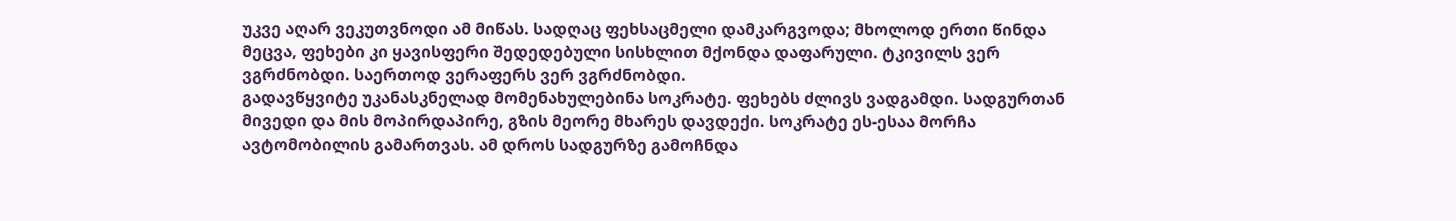უკვე აღარ ვეკუთვნოდი ამ მიწას. სადღაც ფეხსაცმელი დამკარგვოდა; მხოლოდ ერთი წინდა მეცვა, ფეხები კი ყავისფერი შედედებული სისხლით მქონდა დაფარული. ტკივილს ვერ ვგრძნობდი. საერთოდ ვერაფერს ვერ ვგრძნობდი.
გადავწყვიტე უკანასკნელად მომენახულებინა სოკრატე. ფეხებს ძლივს ვადგამდი. სადგურთან მივედი და მის მოპირდაპირე, გზის მეორე მხარეს დავდექი. სოკრატე ეს-ესაა მორჩა ავტომობილის გამართვას. ამ დროს სადგურზე გამოჩნდა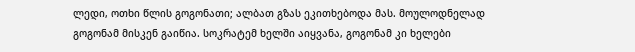ლედი, ოთხი წლის გოგონათი; ალბათ გზას ეკითხებოდა მას. მოულოდნელად გოგონამ მისკენ გაიწია. სოკრატემ ხელში აიყვანა, გოგონამ კი ხელები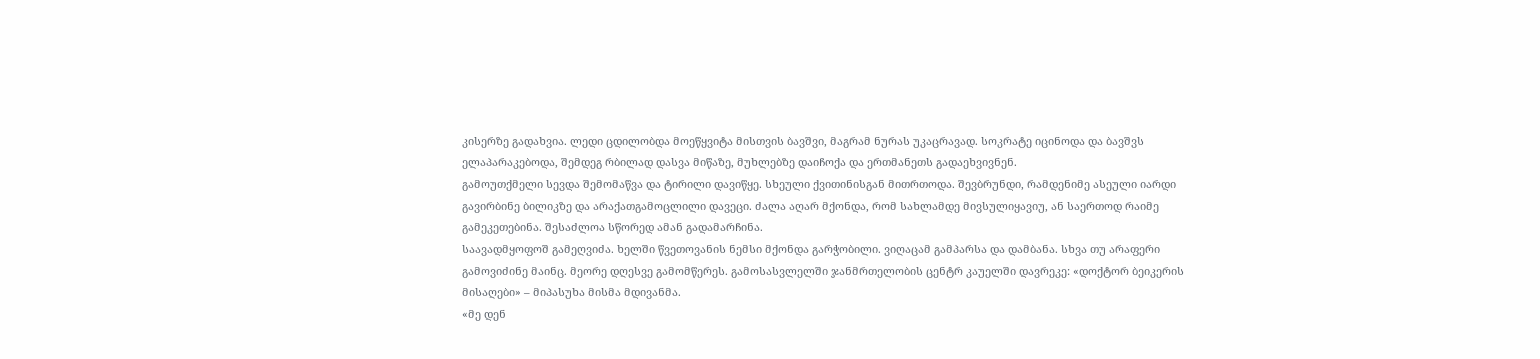კისერზე გადახვია. ლედი ცდილობდა მოეწყვიტა მისთვის ბავშვი, მაგრამ ნურას უკაცრავად. სოკრატე იცინოდა და ბავშვს ელაპარაკებოდა, შემდეგ რბილად დასვა მიწაზე, მუხლებზე დაიჩოქა და ერთმანეთს გადაეხვივნენ.
გამოუთქმელი სევდა შემომაწვა და ტირილი დავიწყე. სხეული ქვითინისგან მითრთოდა. შევბრუნდი, რამდენიმე ასეული იარდი გავირბინე ბილიკზე და არაქათგამოცლილი დავეცი. ძალა აღარ მქონდა, რომ სახლამდე მივსულიყავიუ, ან საერთოდ რაიმე გამეკეთებინა. შესაძლოა სწორედ ამან გადამარჩინა.
საავადმყოფოშ გამეღვიძა. ხელში წვეთოვანის ნემსი მქონდა გარჭობილი. ვიღაცამ გამპარსა და დამბანა. სხვა თუ არაფერი გამოვიძინე მაინც. მეორე დღესვე გამომწერეს. გამოსასვლელში ჯანმრთელობის ცენტრ კაუელში დავრეკე: «დოქტორ ბეიკერის მისაღები» – მიპასუხა მისმა მდივანმა.
«მე დენ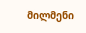მილმენი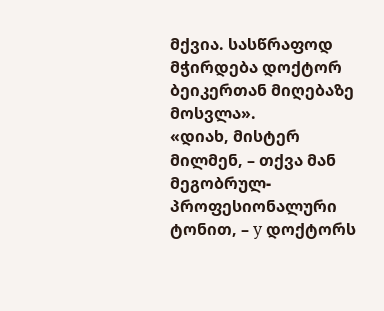მქვია. სასწრაფოდ მჭირდება დოქტორ ბეიკერთან მიღებაზე მოსვლა».
«დიახ, მისტერ მილმენ, – თქვა მან მეგობრულ-პროფესიონალური ტონით, – у დოქტორს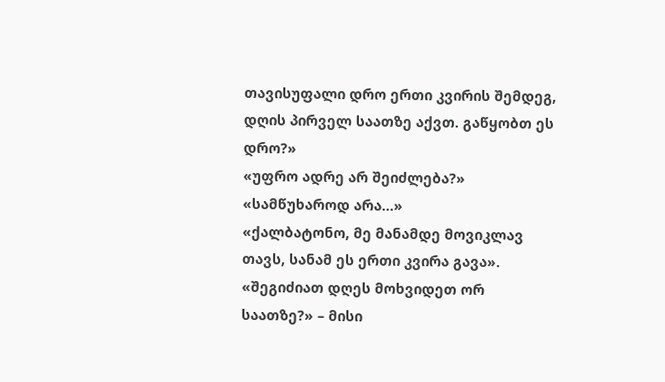თავისუფალი დრო ერთი კვირის შემდეგ, დღის პირველ საათზე აქვთ. გაწყობთ ეს დრო?»
«უფრო ადრე არ შეიძლება?»
«სამწუხაროდ არა...»
«ქალბატონო, მე მანამდე მოვიკლავ თავს, სანამ ეს ერთი კვირა გავა».
«შეგიძიათ დღეს მოხვიდეთ ორ საათზე?» – მისი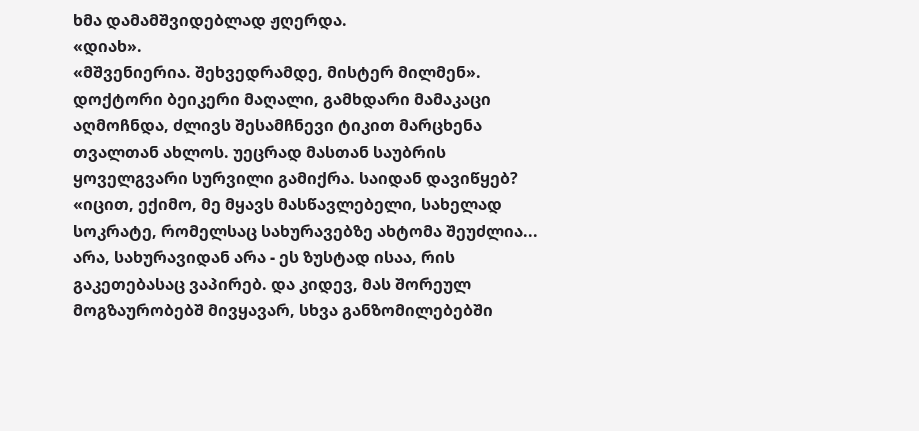ხმა დამამშვიდებლად ჟღერდა.
«დიახ».
«მშვენიერია. შეხვედრამდე, მისტერ მილმენ».
დოქტორი ბეიკერი მაღალი, გამხდარი მამაკაცი აღმოჩნდა, ძლივს შესამჩნევი ტიკით მარცხენა თვალთან ახლოს. უეცრად მასთან საუბრის ყოველგვარი სურვილი გამიქრა. საიდან დავიწყებ? «იცით, ექიმო, მე მყავს მასწავლებელი, სახელად სოკრატე, რომელსაც სახურავებზე ახტომა შეუძლია... არა, სახურავიდან არა - ეს ზუსტად ისაა, რის გაკეთებასაც ვაპირებ. და კიდევ, მას შორეულ მოგზაურობებშ მივყავარ, სხვა განზომილებებში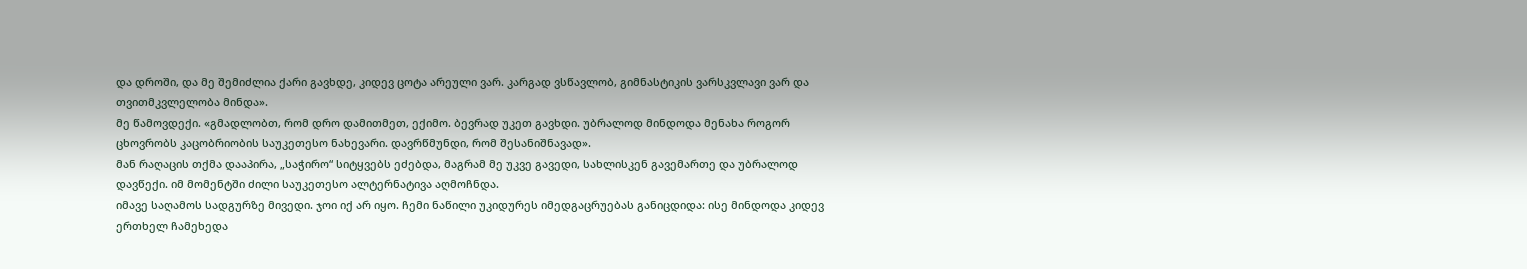და დროში, და მე შემიძლია ქარი გავხდე, კიდევ ცოტა არეული ვარ. კარგად ვსწავლობ, გიმნასტიკის ვარსკვლავი ვარ და თვითმკვლელობა მინდა».
მე წამოვდექი. «გმადლობთ, რომ დრო დამითმეთ, ექიმო. ბევრად უკეთ გავხდი. უბრალოდ მინდოდა მენახა როგორ ცხოვრობს კაცობრიობის საუკეთესო ნახევარი. დავრწმუნდი, რომ შესანიშნავად».
მან რაღაცის თქმა დააპირა, „საჭირო“ სიტყვებს ეძებდა, მაგრამ მე უკვე გავედი, სახლისკენ გავემართე და უბრალოდ დავწექი. იმ მომენტში ძილი საუკეთესო ალტერნატივა აღმოჩნდა.
იმავე საღამოს სადგურზე მივედი. ჯოი იქ არ იყო. ჩემი ნაწილი უკიდურეს იმედგაცრუებას განიცდიდა: ისე მინდოდა კიდევ ერთხელ ჩამეხედა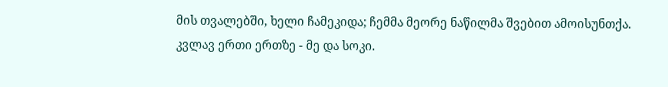მის თვალებში, ხელი ჩამეკიდა; ჩემმა მეორე ნაწილმა შვებით ამოისუნთქა. კვლავ ერთი ერთზე - მე და სოკი.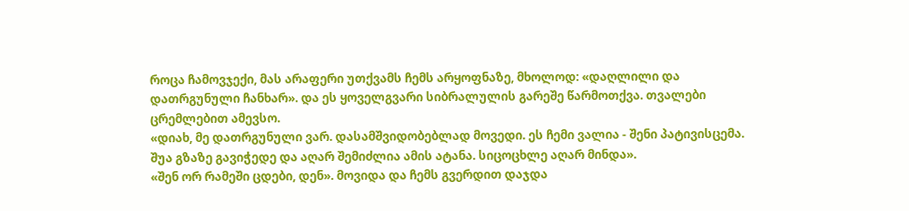როცა ჩამოვჯექი, მას არაფერი უთქვამს ჩემს არყოფნაზე, მხოლოდ: «დაღლილი და დათრგუნული ჩანხარ». და ეს ყოველგვარი სიბრალულის გარეშე წარმოთქვა. თვალები ცრემლებით ამევსო.
«დიახ, მე დათრგუნული ვარ. დასამშვიდობებლად მოვედი. ეს ჩემი ვალია - შენი პატივისცემა. შუა გზაზე გავიჭედე და აღარ შემიძლია ამის ატანა. სიცოცხლე აღარ მინდა».
«შენ ორ რამეში ცდები, დენ». მოვიდა და ჩემს გვერდით დაჯდა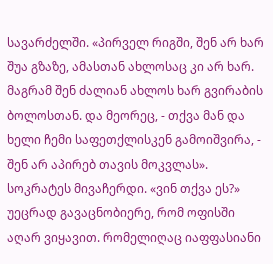სავარძელში. «პირველ რიგში, შენ არ ხარ შუა გზაზე, ამასთან ახლოსაც კი არ ხარ. მაგრამ შენ ძალიან ახლოს ხარ გვირაბის ბოლოსთან. და მეორეც, - თქვა მან და ხელი ჩემი საფეთქლისკენ გამოიშვირა, - შენ არ აპირებ თავის მოკვლას».
სოკრატეს მივაჩერდი. «ვინ თქვა ეს?» უეცრად გავაცნობიერე, რომ ოფისში აღარ ვიყავით. რომელიღაც იაფფასიანი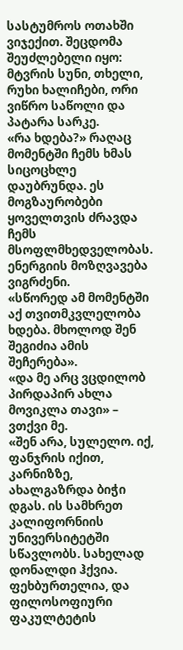სასტუმროს ოთახში ვიჯექით. შეცდომა შეუძლებელი იყო: მტვრის სუნი, თხელი, რუხი ხალიჩები, ორი ვიწრო საწოლი და პატარა სარკე.
«რა ხდება?» რაღაც მომენტში ჩემს ხმას სიცოცხლე დაუბრუნდა. ეს მოგზაურობები ყოველთვის ძრავდა ჩემს მსოფლმხედველობას. ენერგიის მოზღვავება ვიგრძენი.
«სწორედ ამ მომენტში აქ თვითმკვლელობა ხდება. მხოლოდ შენ შეგიძია ამის შეჩერება».
«და მე არც ვცდილობ პირდაპირ ახლა მოვიკლა თავი» – ვთქვი მე.
«შენ არა, სულელო. იქ, ფანჯრის იქით, კარნიზზე, ახალგაზრდა ბიჭი დგას. ის სამხრეთ კალიფორნიის უნივერსიტეტში სწავლობს. სახელად დონალდი ჰქვია. ფეხბურთელია, და ფილოსოფიური ფაკულტეტის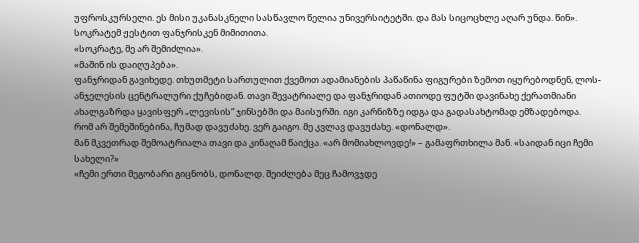უფროსკურსელი. ეს მისი უკანასკნელი სასწავლო წელია უნივერსიტეტში. და მას სიცოცხლე აღარ უნდა. წინ». სოკრატემ ჟესტით ფანჯრისკენ მიმითითა.
«სოკრატე, მე არ შემიძლია».
«მაშინ ის დაიღუპება».
ფანჯრიდან გავიხედე. თხუთმეტი სართულით ქვემოთ ადამიანების პაწაწინა ფიგურები ზემოთ იყურებოდნენ, ლოს-ანჯელესის ცენტრალური ქუჩებიდან. თავი შევატრიალე და ფანჯრიდან ათიოდე ფუტში დავინახე ქერათმიანი ახალგაზრდა ყავისფერ „ლევისის“ ჯინსებში და მაისურში. იგი კარნიზზე იდგა და გადასახტომად ემზადებოდა.
რომ არ შემეშინებინა, ჩუმად დავუძახე. ვერ გაიგო. მე კვლავ დავუძახე. «დონალდ».
მან მკვეთრად შემოატრიალა თავი და კინაღამ წაიქცა. «არ მომიახლოვდე!» – გამაფრთხილა მან. «საიდან იცი ჩემი სახელი?»
«ჩემი ერთი მეგობარი გიცნობს, დონალდ. შეიძლება მეც ჩამოვჯდე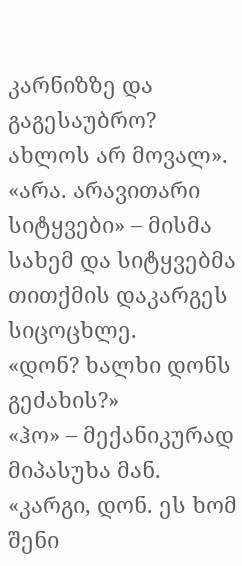კარნიზზე და გაგესაუბრო? ახლოს არ მოვალ».
«არა. არავითარი სიტყვები» – მისმა სახემ და სიტყვებმა თითქმის დაკარგეს სიცოცხლე.
«დონ? ხალხი დონს გეძახის?»
«ჰო» – მექანიკურად მიპასუხა მან.
«კარგი, დონ. ეს ხომ შენი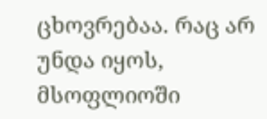ცხოვრებაა. რაც არ უნდა იყოს, მსოფლიოში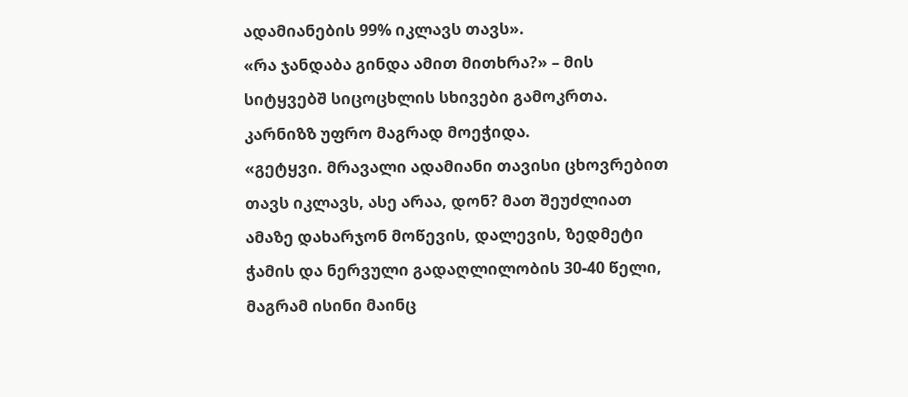ადამიანების 99% იკლავს თავს».
«რა ჯანდაბა გინდა ამით მითხრა?» – მის სიტყვებშ სიცოცხლის სხივები გამოკრთა. კარნიზზ უფრო მაგრად მოეჭიდა.
«გეტყვი. მრავალი ადამიანი თავისი ცხოვრებით თავს იკლავს, ასე არაა, დონ? მათ შეუძლიათ ამაზე დახარჯონ მოწევის, დალევის, ზედმეტი ჭამის და ნერვული გადაღლილობის 30-40 წელი, მაგრამ ისინი მაინც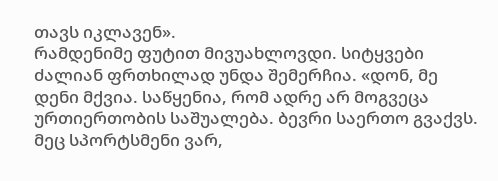თავს იკლავენ».
რამდენიმე ფუტით მივუახლოვდი. სიტყვები ძალიან ფრთხილად უნდა შემერჩია. «დონ, მე დენი მქვია. საწყენია, რომ ადრე არ მოგვეცა ურთიერთობის საშუალება. ბევრი საერთო გვაქვს. მეც სპორტსმენი ვარ,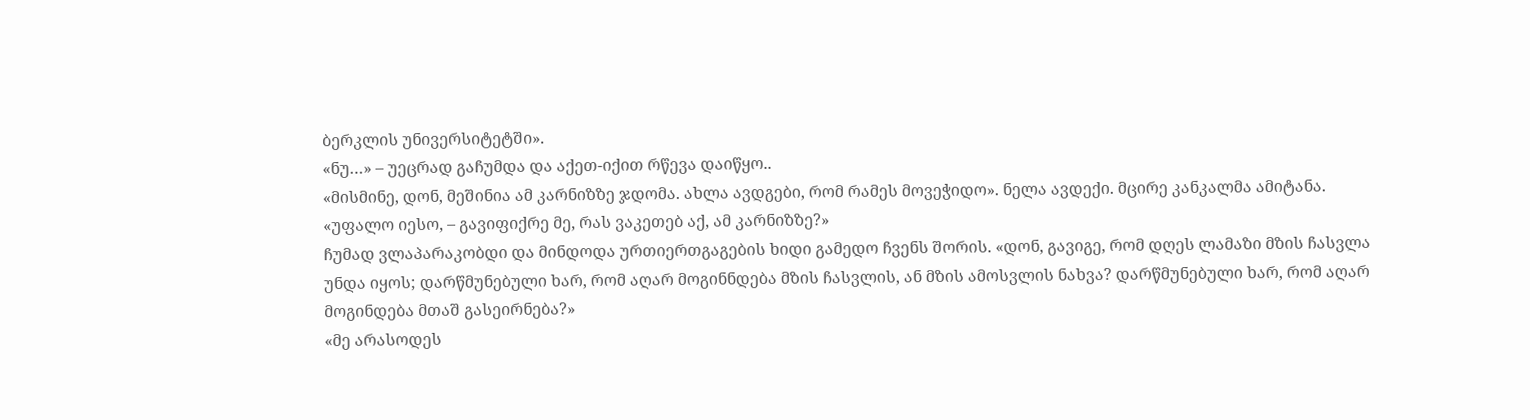ბერკლის უნივერსიტეტში».
«ნუ…» – უეცრად გაჩუმდა და აქეთ-იქით რწევა დაიწყო..
«მისმინე, დონ, მეშინია ამ კარნიზზე ჯდომა. ახლა ავდგები, რომ რამეს მოვეჭიდო». ნელა ავდექი. მცირე კანკალმა ამიტანა. «უფალო იესო, – გავიფიქრე მე, რას ვაკეთებ აქ, ამ კარნიზზე?»
ჩუმად ვლაპარაკობდი და მინდოდა ურთიერთგაგების ხიდი გამედო ჩვენს შორის. «დონ, გავიგე, რომ დღეს ლამაზი მზის ჩასვლა უნდა იყოს; დარწმუნებული ხარ, რომ აღარ მოგინნდება მზის ჩასვლის, ან მზის ამოსვლის ნახვა? დარწმუნებული ხარ, რომ აღარ მოგინდება მთაშ გასეირნება?»
«მე არასოდეს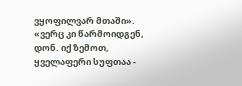ვყოფილვარ მთაში».
«ვერც კი წარმოიდგენ, დონ. იქ ზემოთ, ყველაფერი სუფთაა -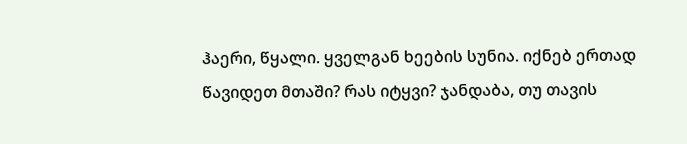ჰაერი, წყალი. ყველგან ხეების სუნია. იქნებ ერთად წავიდეთ მთაში? რას იტყვი? ჯანდაბა, თუ თავის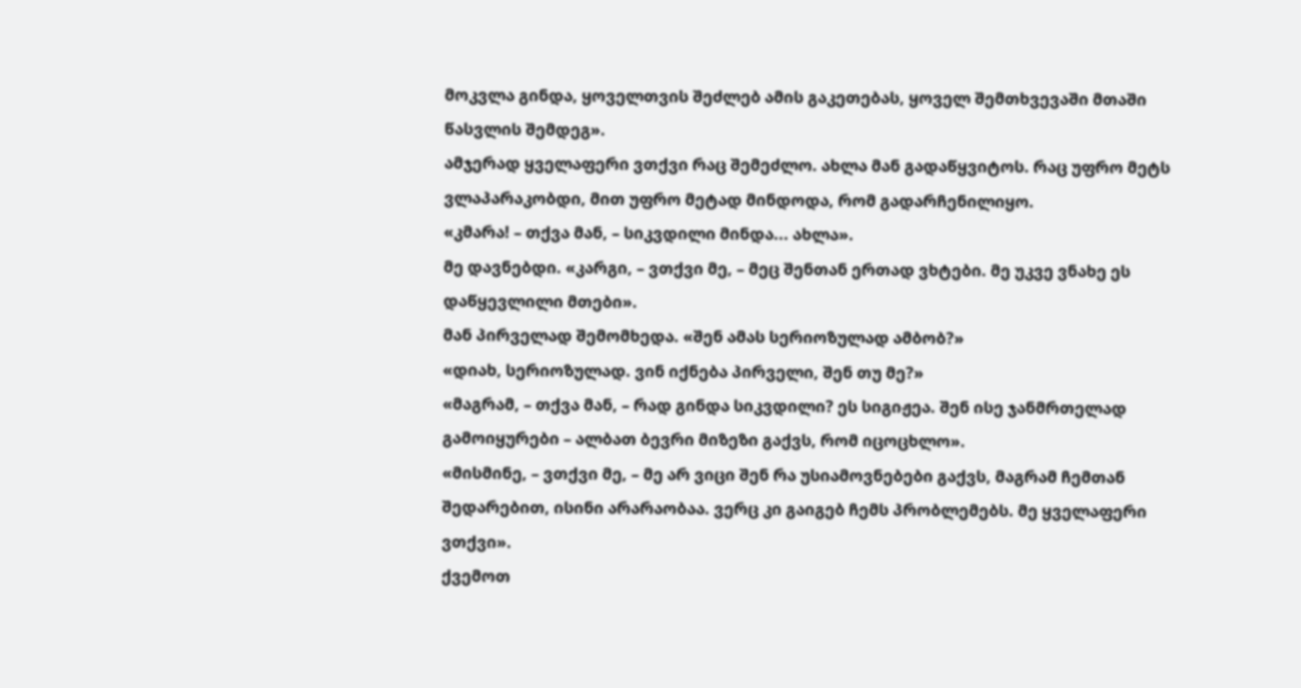მოკვლა გინდა, ყოველთვის შეძლებ ამის გაკეთებას, ყოველ შემთხვევაში მთაში წასვლის შემდეგ».
ამჯერად ყველაფერი ვთქვი რაც შემეძლო. ახლა მან გადაწყვიტოს. რაც უფრო მეტს ვლაპარაკობდი, მით უფრო მეტად მინდოდა, რომ გადარჩენილიყო.
«კმარა! – თქვა მან, – სიკვდილი მინდა... ახლა».
მე დავნებდი. «კარგი, – ვთქვი მე, – მეც შენთან ერთად ვხტები. მე უკვე ვნახე ეს დაწყევლილი მთები».
მან პირველად შემომხედა. «შენ ამას სერიოზულად ამბობ?»
«დიახ, სერიოზულად. ვინ იქნება პირველი, შენ თუ მე?»
«მაგრამ, – თქვა მან, – რად გინდა სიკვდილი? ეს სიგიჟეა. შენ ისე ჯანმრთელად გამოიყურები – ალბათ ბევრი მიზეზი გაქვს, რომ იცოცხლო».
«მისმინე, – ვთქვი მე, – მე არ ვიცი შენ რა უსიამოვნებები გაქვს, მაგრამ ჩემთან შედარებით, ისინი არარაობაა. ვერც კი გაიგებ ჩემს პრობლემებს. მე ყველაფერი ვთქვი».
ქვემოთ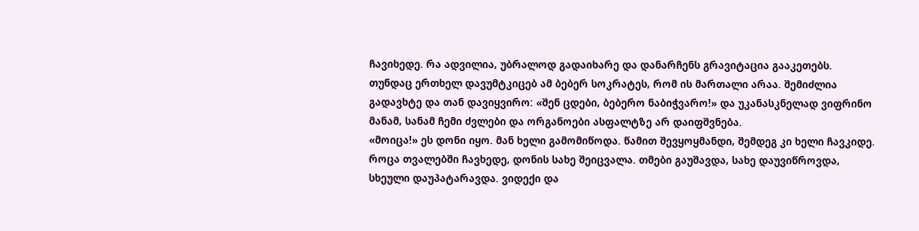ჩავიხედე. რა ადვილია, უბრალოდ გადაიხარე და დანარჩენს გრავიტაცია გააკეთებს. თუნდაც ერთხელ დავუმტკიცებ ამ ბებერ სოკრატეს, რომ ის მართალი არაა. შემიძლია გადავხტე და თან დავიყვირო: «შენ ცდები, ბებერო ნაბიჭვარო!» და უკანასკნელად ვიფრინო მანამ, სანამ ჩემი ძვლები და ორგანოები ასფალტზე არ დაიფშვნება.
«მოიცა!» ეს დონი იყო. მან ხელი გამომიწოდა. წამით შევყოყმანდი, შემდეგ კი ხელი ჩავკიდე. როცა თვალებში ჩავხედე, დონის სახე შეიცვალა. თმები გაუშავდა, სახე დაუვიწროვდა, სხეული დაუპატარავდა. ვიდექი და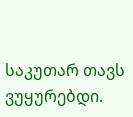საკუთარ თავს ვუყურებდი.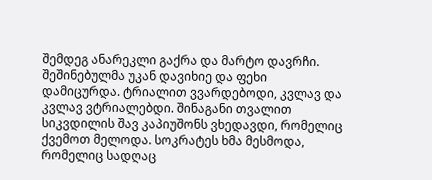შემდეგ ანარეკლი გაქრა და მარტო დავრჩი.
შეშინებულმა უკან დავიხიე და ფეხი დამიცურდა. ტრიალით ვვარდებოდი, კვლავ და კვლავ ვტრიალებდი. შინაგანი თვალით სიკვდილის შავ კაპიუშონს ვხედავდი, რომელიც ქვემოთ მელოდა. სოკრატეს ხმა მესმოდა, რომელიც სადღაც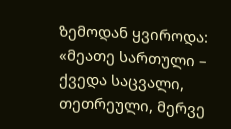ზემოდან ყვიროდა: «მეათე სართული – ქვედა საცვალი, თეთრეული, მერვე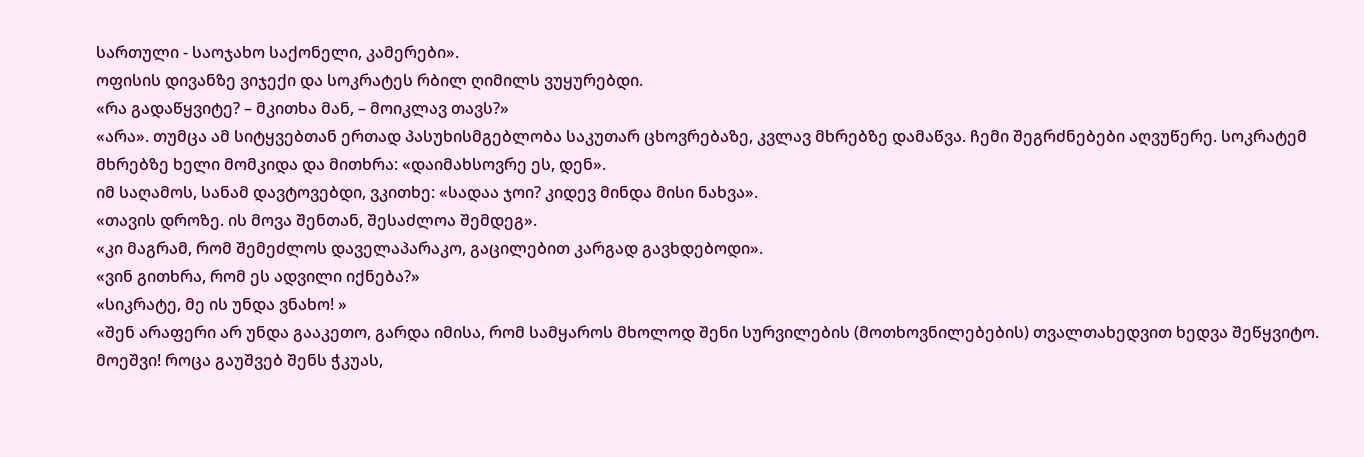სართული - საოჯახო საქონელი, კამერები».
ოფისის დივანზე ვიჯექი და სოკრატეს რბილ ღიმილს ვუყურებდი.
«რა გადაწყვიტე? – მკითხა მან, – მოიკლავ თავს?»
«არა». თუმცა ამ სიტყვებთან ერთად პასუხისმგებლობა საკუთარ ცხოვრებაზე, კვლავ მხრებზე დამაწვა. ჩემი შეგრძნებები აღვუწერე. სოკრატემ მხრებზე ხელი მომკიდა და მითხრა: «დაიმახსოვრე ეს, დენ».
იმ საღამოს, სანამ დავტოვებდი, ვკითხე: «სადაა ჯოი? კიდევ მინდა მისი ნახვა».
«თავის დროზე. ის მოვა შენთან, შესაძლოა შემდეგ».
«კი მაგრამ, რომ შემეძლოს დაველაპარაკო, გაცილებით კარგად გავხდებოდი».
«ვინ გითხრა, რომ ეს ადვილი იქნება?»
«სიკრატე, მე ის უნდა ვნახო! »
«შენ არაფერი არ უნდა გააკეთო, გარდა იმისა, რომ სამყაროს მხოლოდ შენი სურვილების (მოთხოვნილებების) თვალთახედვით ხედვა შეწყვიტო. მოეშვი! როცა გაუშვებ შენს ჭკუას,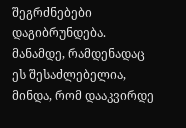შეგრძნებები დაგიბრუნდება. მანამდე, რამდენადაც ეს შესაძლებელია, მინდა, რომ დააკვირდე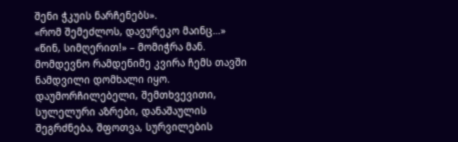შენი ჭკუის ნარჩენებს».
«რომ შემეძლოს, დავურეკო მაინც…»
«წინ, სიმღერით!» – მომიჭრა მან.
მომდევნო რამდენიმე კვირა ჩემს თავში ნამდვილი დომხალი იყო. დაუმორჩილებელი, შემთხვევითი, სულელური აზრები, დანაშაულის შეგრძნება, შფოთვა, სურვილების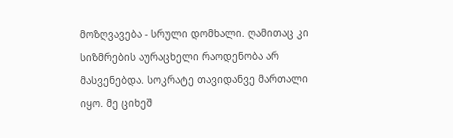მოზღვავება - სრული დომხალი. ღამითაც კი სიზმრების აურაცხელი რაოდენობა არ მასვენებდა. სოკრატე თავიდანვე მართალი იყო. მე ციხეშ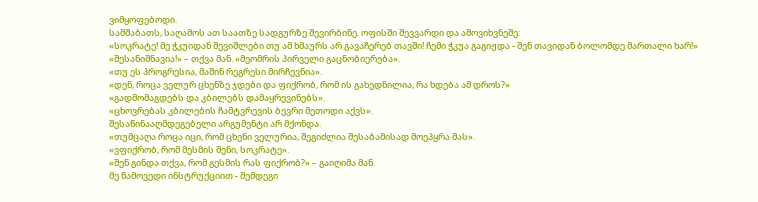ვიმყოფებოდი.
სამშაბათს, საღამოს ათ საათზე სადგურზე შევირბინე. ოფისში შევვარდი და ამოვიხვნეშე:
«სოკრატე! მე ჭკუიდან შევიშლები თუ ამ ხმაურს არ გავაჩერებ თავში! ჩემი ჭკუა გაგიჟდა - შენ თავიდან ბოლომდე მართალი ხარ!»
«შესანიშნავია!» – თქვა მან. «მეომრის პირველი გაცნობიერება».
«თუ ეს პროგრესია, მაშინ რეგრესი მირჩევნია».
«დენ, როცა ველურ ცხენზე ჯდები და ფიქრობ, რომ ის გახედნილია, რა ხდება ამ დროს?»
«გადმომაგდებს და კბილებს დამაყრევინებს».
«ცხოვრებას კბილების ჩამტვრევის ბევრი მეთოდი აქვს».
შესაწინააღმდეგებელი არგუმენტი არ მქონდა.
«თუმცაღა როცა იცი, რომ ცხენი ველურია, შეგიძლია შესაბამისად მოეპყრა მას».
«ვფიქრობ, რომ მესმის შენი, სოკრატე».
«შენ გინდა თქვა, რომ გესმის რას ფიქრობ?» – გაიღიმა მან.
მე წამოვედი ინსტრუქციით - შემდეგი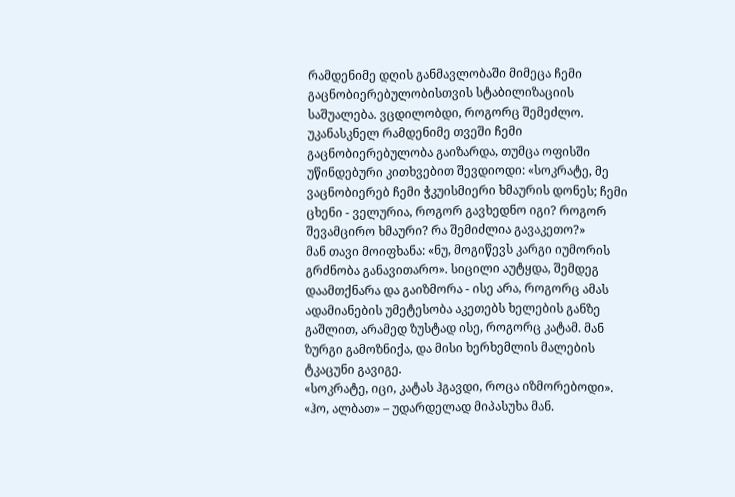რამდენიმე დღის განმავლობაში მიმეცა ჩემი გაცნობიერებულობისთვის სტაბილიზაციის საშუალება. ვცდილობდი, როგორც შემეძლო. უკანასკნელ რამდენიმე თვეში ჩემი გაცნობიერებულობა გაიზარდა, თუმცა ოფისში უწინდებური კითხვებით შევდიოდი: «სოკრატე, მე ვაცნობიერებ ჩემი ჭკუისმიერი ხმაურის დონეს; ჩემი ცხენი - ველურია, როგორ გავხედნო იგი? როგორ შევამცირო ხმაური? რა შემიძლია გავაკეთო?»
მან თავი მოიფხანა: «ნუ, მოგიწევს კარგი იუმორის გრძნობა განავითარო». სიცილი აუტყდა, შემდეგ დაამთქნარა და გაიზმორა - ისე არა, როგორც ამას ადამიანების უმეტესობა აკეთებს ხელების განზე გაშლით, არამედ ზუსტად ისე, როგორც კატამ. მან ზურგი გამოზნიქა, და მისი ხერხემლის მალების ტკაცუნი გავიგე.
«სოკრატე, იცი, კატას ჰგავდი, როცა იზმორებოდი».
«ჰო, ალბათ» – უდარდელად მიპასუხა მან.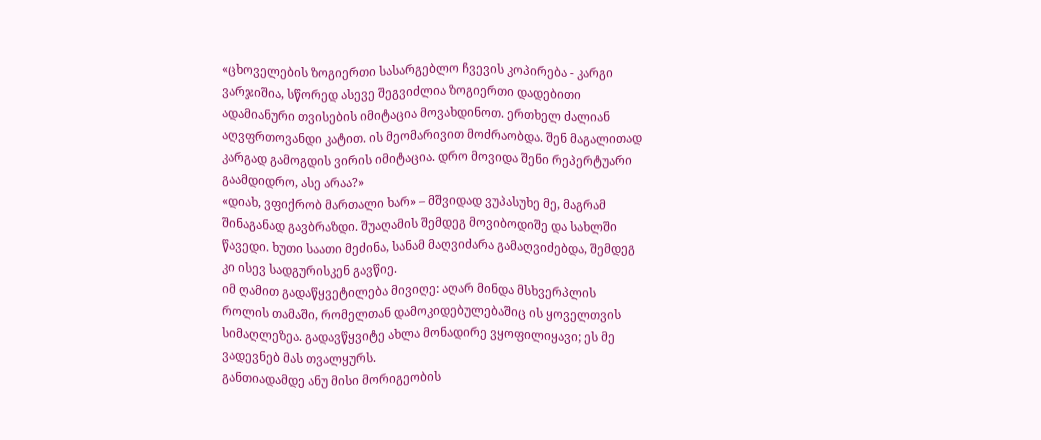«ცხოველების ზოგიერთი სასარგებლო ჩვევის კოპირება - კარგი ვარჯიშია, სწორედ ასევე შეგვიძლია ზოგიერთი დადებითი ადამიანური თვისების იმიტაცია მოვახდინოთ. ერთხელ ძალიან აღვფრთოვანდი კატით. ის მეომარივით მოძრაობდა. შენ მაგალითად კარგად გამოგდის ვირის იმიტაცია. დრო მოვიდა შენი რეპერტუარი გაამდიდრო, ასე არაა?»
«დიახ, ვფიქრობ მართალი ხარ» – მშვიდად ვუპასუხე მე, მაგრამ შინაგანად გავბრაზდი. შუაღამის შემდეგ მოვიბოდიშე და სახლში წავედი. ხუთი საათი მეძინა, სანამ მაღვიძარა გამაღვიძებდა, შემდეგ კი ისევ სადგურისკენ გავწიე.
იმ ღამით გადაწყვეტილება მივიღე: აღარ მინდა მსხვერპლის როლის თამაში, რომელთან დამოკიდებულებაშიც ის ყოველთვის სიმაღლეზეა. გადავწყვიტე ახლა მონადირე ვყოფილიყავი; ეს მე ვადევნებ მას თვალყურს.
განთიადამდე ანუ მისი მორიგეობის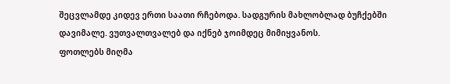შეცვლამდე კიდევ ერთი საათი რჩებოდა. სადგურის მახლობლად ბუჩქებში დავიმალე. ვუთვალთვალებ და იქნებ ჯოიმდეც მიმიყვანოს.
ფოთლებს მიღმა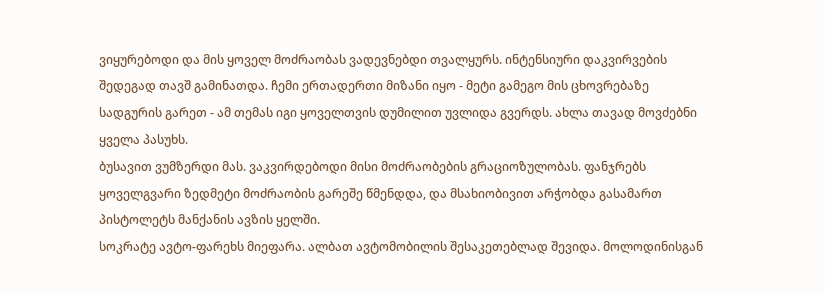ვიყურებოდი და მის ყოველ მოძრაობას ვადევნებდი თვალყურს. ინტენსიური დაკვირვების შედეგად თავშ გამინათდა. ჩემი ერთადერთი მიზანი იყო - მეტი გამეგო მის ცხოვრებაზე სადგურის გარეთ - ამ თემას იგი ყოველთვის დუმილით უვლიდა გვერდს. ახლა თავად მოვძებნი ყველა პასუხს.
ბუსავით ვუმზერდი მას. ვაკვირდებოდი მისი მოძრაობების გრაციოზულობას. ფანჯრებს ყოველგვარი ზედმეტი მოძრაობის გარეშე წმენდდა, და მსახიობივით არჭობდა გასამართ პისტოლეტს მანქანის ავზის ყელში.
სოკრატე ავტო-ფარეხს მიეფარა. ალბათ ავტომობილის შესაკეთებლად შევიდა. მოლოდინისგან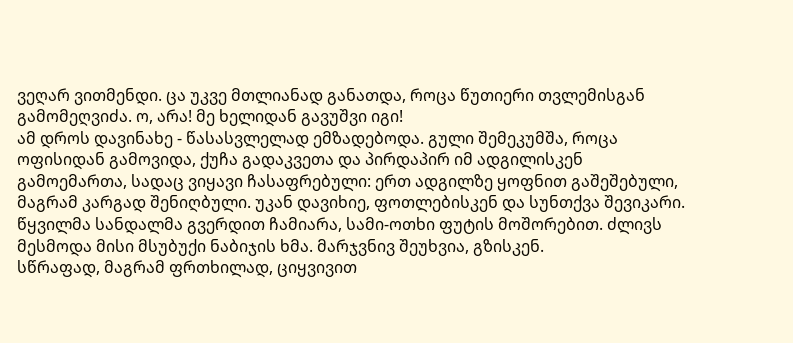ვეღარ ვითმენდი. ცა უკვე მთლიანად განათდა, როცა წუთიერი თვლემისგან გამომეღვიძა. ო, არა! მე ხელიდან გავუშვი იგი!
ამ დროს დავინახე - წასასვლელად ემზადებოდა. გული შემეკუმშა, როცა ოფისიდან გამოვიდა, ქუჩა გადაკვეთა და პირდაპირ იმ ადგილისკენ გამოემართა, სადაც ვიყავი ჩასაფრებული: ერთ ადგილზე ყოფნით გაშეშებული, მაგრამ კარგად შენიღბული. უკან დავიხიე, ფოთლებისკენ და სუნთქვა შევიკარი. წყვილმა სანდალმა გვერდით ჩამიარა, სამი-ოთხი ფუტის მოშორებით. ძლივს მესმოდა მისი მსუბუქი ნაბიჯის ხმა. მარჯვნივ შეუხვია, გზისკენ.
სწრაფად, მაგრამ ფრთხილად, ციყვივით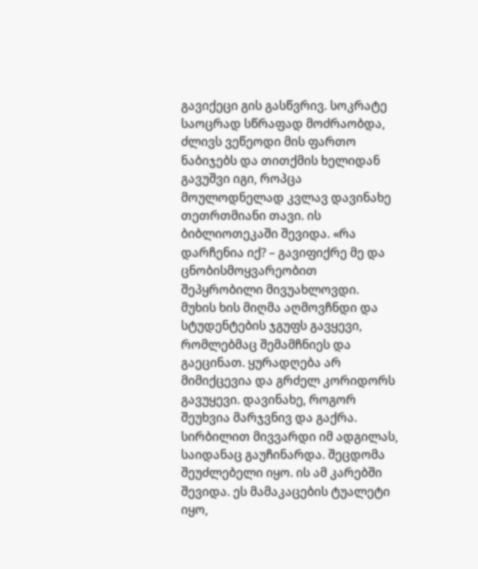გავიქეცი გის გასწვრივ. სოკრატე საოცრად სწრაფად მოძრაობდა, ძლივს ვეწეოდი მის ფართო ნაბიჯებს და თითქმის ხელიდან გავუშვი იგი, როპცა მოულოდნელად კვლავ დავინახე თეთრთმიანი თავი. ის ბიბლიოთეკაში შევიდა. «რა დარჩენია იქ? – გავიფიქრე მე და ცნობისმოყვარეობით შეპყრობილი მივუახლოვდი.
მუხის ხის მიღმა აღმოვჩნდი და სტუდენტების ჯგუფს გავყევი, რომლებმაც შემამჩნიეს და გაეცინათ. ყურადღება არ მიმიქცევია და გრძელ კორიდორს გავუყევი. დავინახე, როგორ შეუხვია მარჯვნივ და გაქრა. სირბილით მივვარდი იმ ადგილას, საიდანაც გაუჩინარდა. შეცდომა შეუძლებელი იყო. ის ამ კარებში შევიდა. ეს მამაკაცების ტუალეტი იყო,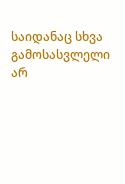საიდანაც სხვა გამოსასვლელი არ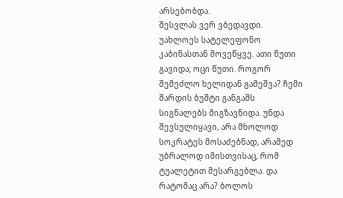არსებობდა.
შესვლას ვერ ვბედავდი. უახლოეს სატელეფონო კაბინასთან მოვეწყვე. ათი წუთი გავიდა; ოცი წუთი. როგორ შემეძლო ხელიდან გამეშვა? ჩემი შარდის ბუშტი განგაშს სიგნალებს მიგზავნიდა. უნდა შევსულიყავი, არა მხოლოდ სოკრატეს მოსაძებნად, არამედ უბრალოდ იმისთვისაც, რომ ტუალეტით მესარგებლა. და რატომაც არა? ბოლოს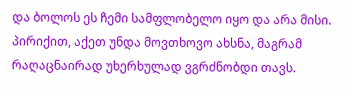და ბოლოს ეს ჩემი სამფლობელო იყო და არა მისი. პირიქით, აქეთ უნდა მოვთხოვო ახსნა, მაგრამ რაღაცნაირად უხერხულად ვგრძნობდი თავს.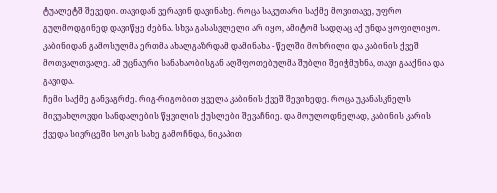ტუალეტშ შევედი. თავიდან ვერავინ დავინახე. როცა საკუთარი საქმე მოვითავე, უფრო გულმოდგინედ დავიწყე ძებნა. სხვა გასასვლელი არ იყო, ამიტომ სადღაც აქ უნდა ყოფილიყო. კაბინიდან გამოსულმა ერთმა ახალგაზრდამ დამინახა - წელში მოხრილი და კაბინის ქვეშ მოთვალთვალე. ამ უცნაური სანახაობისგან აღშფოთებულმა შუბლი შეიჭმუხნა, თავი გააქნია და გავიდა.
ჩემი საქმე განვაგრძე. რიგ-რიგობით ყველა კაბინის ქვეშ შევიხედე. როცა უკანასკნელს მივუახლოვდი სანდალების წყვილის ქუსლები შევაჩნიე. და მოულოდნელად, კაბინის კარის ქვედა სივრცეში სოკის სახე გამოჩნდა, ნიკაპით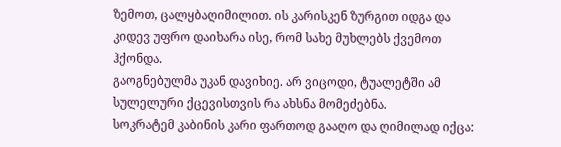ზემოთ, ცალყბაღიმილით. ის კარისკენ ზურგით იდგა და კიდევ უფრო დაიხარა ისე, რომ სახე მუხლებს ქვემოთ ჰქონდა.
გაოგნებულმა უკან დავიხიე. არ ვიცოდი, ტუალეტში ამ სულელური ქცევისთვის რა ახსნა მომეძებნა.
სოკრატემ კაბინის კარი ფართოდ გააღო და ღიმილად იქცა: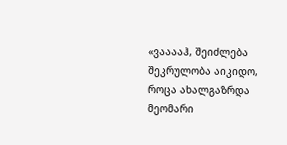«ვააააჰ, შეიძლება შეკრულობა აიკიდო, როცა ახალგაზრდა მეომარი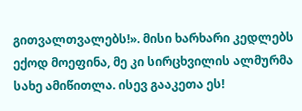გითვალთვალებს!». მისი ხარხარი კედლებს ექოდ მოეფინა, მე კი სირცხვილის ალმურმა სახე ამიწითლა. ისევ გააკეთა ეს!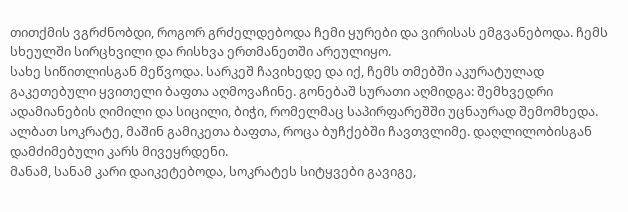თითქმის ვგრძნობდი, როგორ გრძელდებოდა ჩემი ყურები და ვირისას ემგვანებოდა. ჩემს სხეულში სირცხვილი და რისხვა ერთმანეთში არეულიყო.
სახე სიწითლისგან მეწვოდა. სარკეშ ჩავიხედე და იქ, ჩემს თმებში აკურატულად გაკეთებული ყვითელი ბაფთა აღმოვაჩინე. გონებაშ სურათი აღმიდგა: შემხვედრი ადამიანების ღიმილი და სიცილი, ბიჭი, რომელმაც საპირფარეშში უცნაურად შემომხედა. ალბათ სოკრატე, მაშინ გამიკეთა ბაფთა, როცა ბუჩქებში ჩავთვლიმე. დაღლილობისგან დამძიმებული კარს მივეყრდენი.
მანამ, სანამ კარი დაიკეტებოდა, სოკრატეს სიტყვები გავიგე,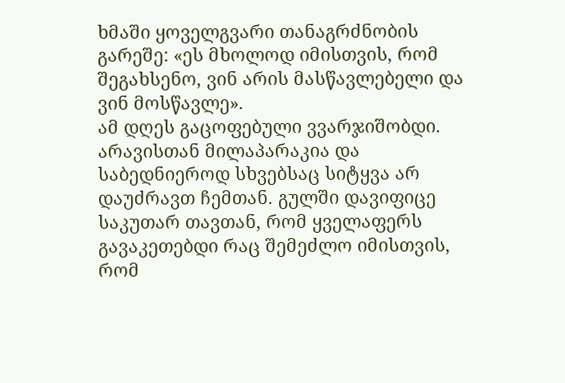ხმაში ყოველგვარი თანაგრძნობის გარეშე: «ეს მხოლოდ იმისთვის, რომ შეგახსენო, ვინ არის მასწავლებელი და ვინ მოსწავლე».
ამ დღეს გაცოფებული ვვარჯიშობდი. არავისთან მილაპარაკია და საბედნიეროდ სხვებსაც სიტყვა არ დაუძრავთ ჩემთან. გულში დავიფიცე საკუთარ თავთან, რომ ყველაფერს გავაკეთებდი რაც შემეძლო იმისთვის, რომ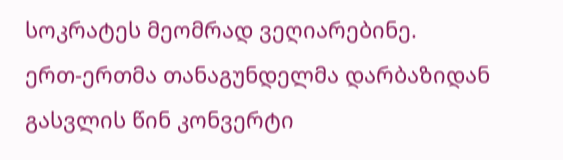სოკრატეს მეომრად ვეღიარებინე.
ერთ-ერთმა თანაგუნდელმა დარბაზიდან გასვლის წინ კონვერტი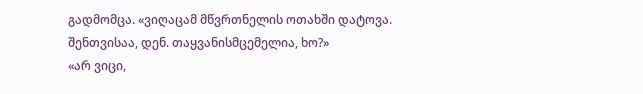გადმომცა. «ვიღაცამ მწვრთნელის ოთახში დატოვა. შენთვისაა, დენ. თაყვანისმცემელია, ხო?»
«არ ვიცი,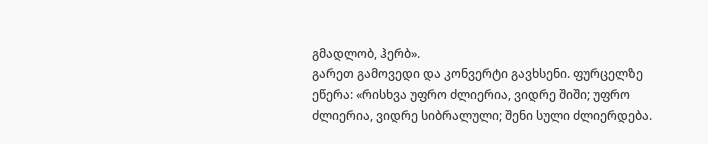გმადლობ, ჰერბ».
გარეთ გამოვედი და კონვერტი გავხსენი. ფურცელზე ეწერა: «რისხვა უფრო ძლიერია, ვიდრე შიში; უფრო ძლიერია, ვიდრე სიბრალული; შენი სული ძლიერდება.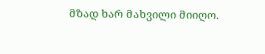მზად ხარ მახვილი მიიღო.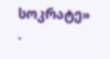სოკრატე» .